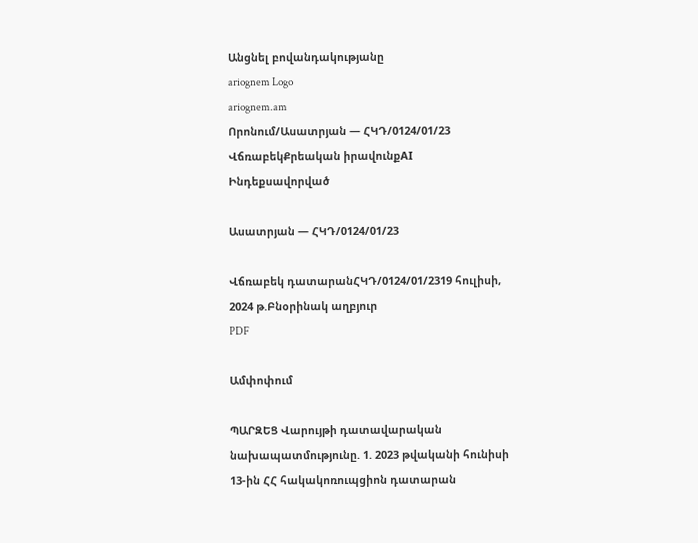Անցնել բովանդակությանը
ariognem Logo
ariognem.am
Որոնում/Ասատրյան — ՀԿԴ/0124/01/23
ՎճռաբեկՔրեական իրավունքAI Ինդեքսավորված

Ասատրյան — ՀԿԴ/0124/01/23

Վճռաբեկ դատարանՀԿԴ/0124/01/2319 հուլիսի, 2024 թ.Բնօրինակ աղբյուր
PDF

Ամփոփում

ՊԱՐԶԵՑ Վարույթի դատավարական նախապատմությունը. 1. 2023 թվականի հունիսի 13-ին ՀՀ հակակոռուպցիոն դատարան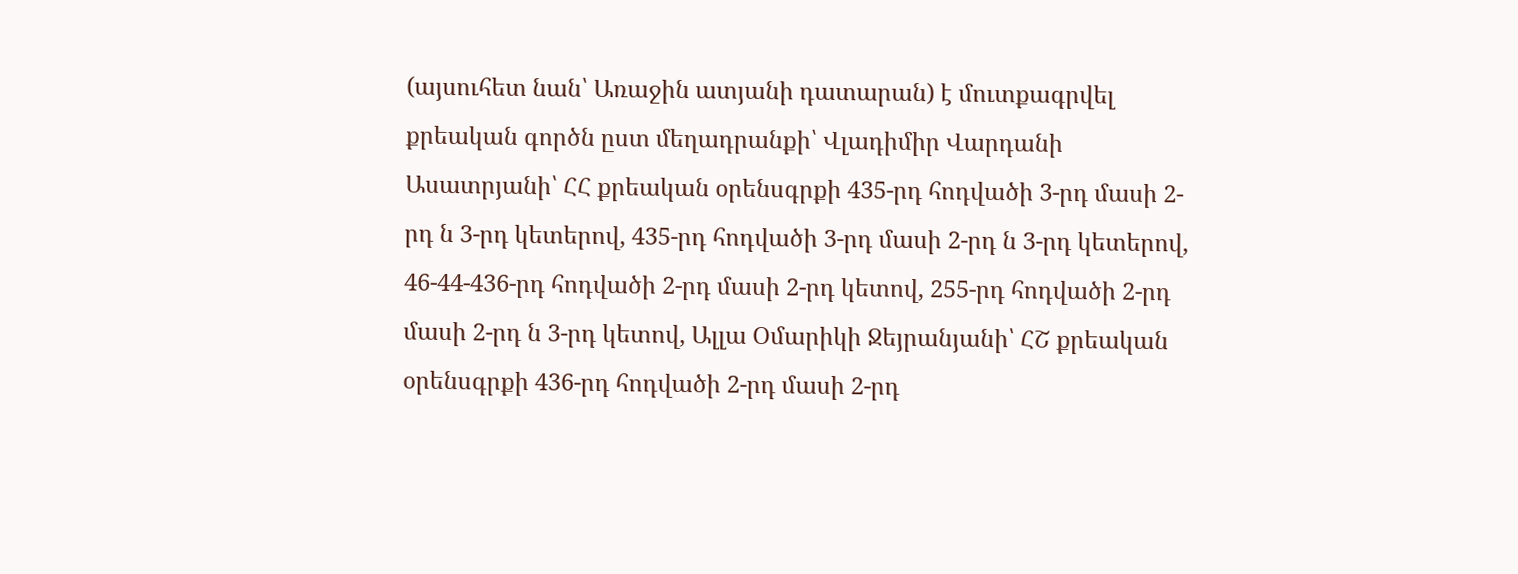(այսուհետ նան՝ Առաջին ատյանի դատարան) է մուտքագրվել քրեական գործն ըստ մեղադրանքի՝ Վլադիմիր Վարդանի Ասատրյանի՝ ՀՀ քրեական օրենսգրքի 435-րդ հոդվածի 3-րդ մասի 2-րդ ն 3-րդ կետերով, 435-րդ հոդվածի 3-րդ մասի 2-րդ ն 3-րդ կետերով, 46-44-436-րդ հոդվածի 2-րդ մասի 2-րդ կետով, 255-րդ հոդվածի 2-րդ մասի 2-րդ ն 3-րդ կետով, Ալլա Օմարիկի Ջեյրանյանի՝ ՀՇ քրեական օրենսգրքի 436-րդ հոդվածի 2-րդ մասի 2-րդ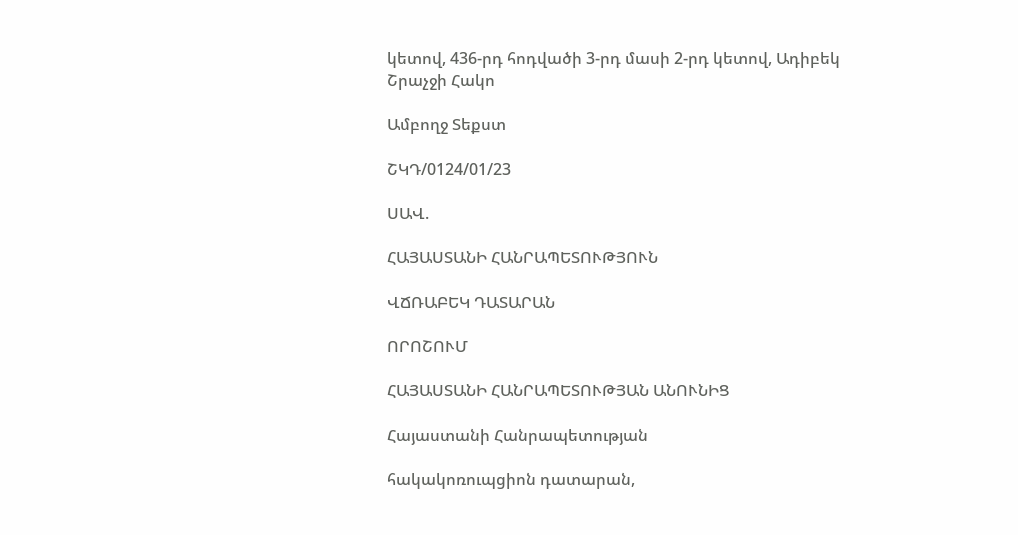կետով, 436-րդ հոդվածի 3-րդ մասի 2-րդ կետով, Ադիբեկ Շրաչջի Հակո

Ամբողջ Տեքստ

ՇԿԴ/0124/01/23

ՍԱՎ.

ՀԱՅԱՍՏԱՆԻ ՀԱՆՐԱՊԵՏՈՒԹՅՈՒՆ

ՎՃՌԱԲԵԿ ԴԱՏԱՐԱՆ

ՈՐՈՇՈՒՄ

ՀԱՅԱՍՏԱՆԻ ՀԱՆՐԱՊԵՏՈՒԹՅԱՆ ԱՆՈՒՆԻՑ

Հայաստանի Հանրապետության

հակակոռուպցիոն դատարան,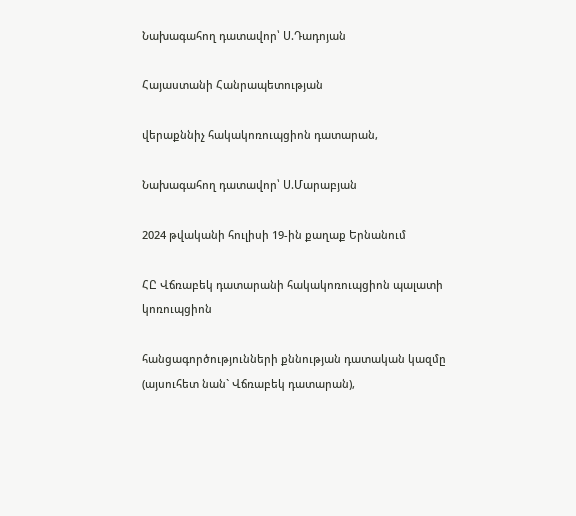Նախագահող դատավոր՝ Ս.Դադոյան

Հայաստանի Հանրապետության

վերաքննիչ հակակոռուպցիոն դատարան,

Նախագահող դատավոր՝ Ս.Մարաբյան

2024 թվականի հուլիսի 19-ին քաղաք Երնանում

ՀԸ Վճռաբեկ դատարանի հակակոռուպցիոն պալատի կոռուպցիոն

հանցագործությունների քննության դատական կազմը (այսուհետ նան` Վճռաբեկ դատարան),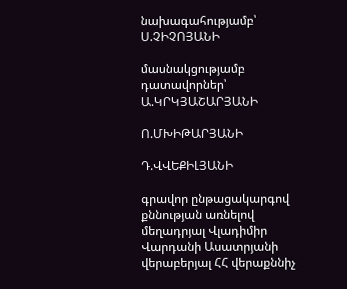նախագահությամբ՝ Ս.ՉԻՉՈՅԱՆԻ

մասնակցությամբ դատավորներ՝ Ա.ԿՐԿՅԱՇԱՐՅԱՆԻ

Ո.ՄԽԻԹԱՐՅԱՆԻ

Դ.ՎՎԵՔԻԼՅԱՆԻ

գրավոր ընթացակարգով քննության առնելով մեղադրյալ Վլադիմիր Վարդանի Ասատրյանի վերաբերյալ ՀՀ վերաքննիչ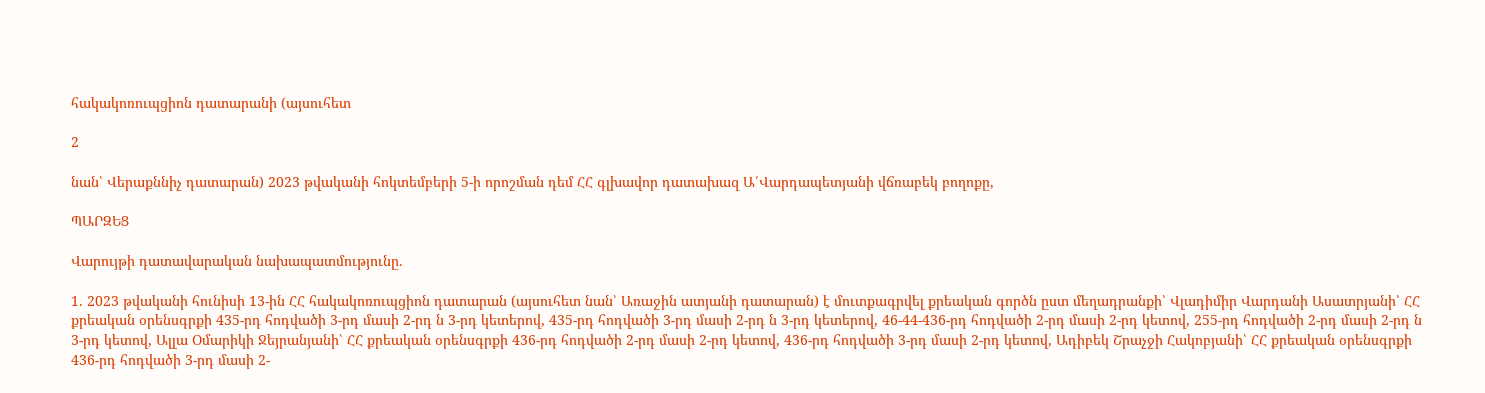հակակոռուպցիոն դատարանի (այսուհետ

2

նան՝ Վերաքննիչ դատարան) 2023 թվականի հոկտեմբերի 5-ի որոշման դեմ ՀՀ գլխավոր դատախազ Ա՛Վարդապետյանի վճռաբեկ բողոքը,

ՊԱՐԶԵՑ

Վարույթի դատավարական նախապատմությունը.

1. 2023 թվականի հունիսի 13-ին ՀՀ հակակոռուպցիոն դատարան (այսուհետ նան՝ Առաջին ատյանի դատարան) է մուտքագրվել քրեական գործն ըստ մեղադրանքի՝ Վլադիմիր Վարդանի Ասատրյանի՝ ՀՀ քրեական օրենսգրքի 435-րդ հոդվածի 3-րդ մասի 2-րդ ն 3-րդ կետերով, 435-րդ հոդվածի 3-րդ մասի 2-րդ ն 3-րդ կետերով, 46-44-436-րդ հոդվածի 2-րդ մասի 2-րդ կետով, 255-րդ հոդվածի 2-րդ մասի 2-րդ ն 3-րդ կետով, Ալլա Օմարիկի Ջեյրանյանի՝ ՀՀ քրեական օրենսգրքի 436-րդ հոդվածի 2-րդ մասի 2-րդ կետով, 436-րդ հոդվածի 3-րդ մասի 2-րդ կետով, Ադիբեկ Շրաչջի Հակոբյանի՝ ՀՀ քրեական օրենսգրքի 436-րդ հոդվածի 3-րդ մասի 2-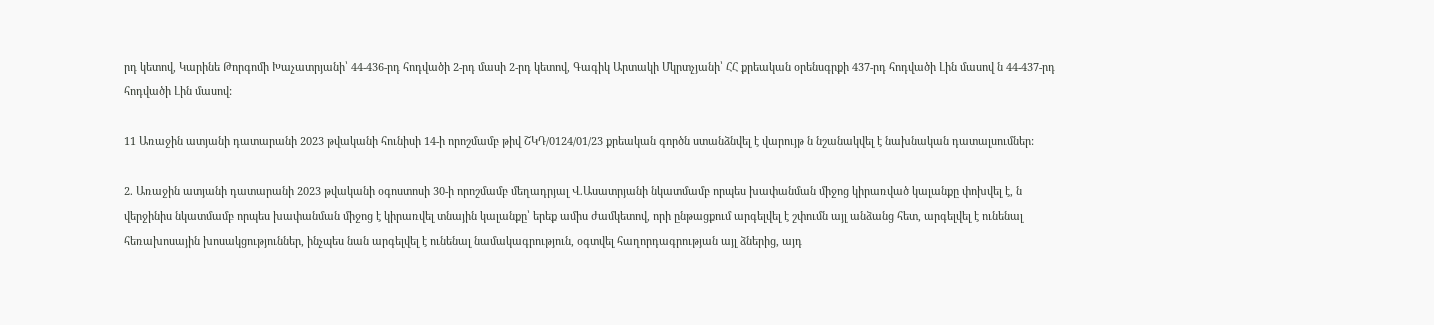րդ կետով, Կարինե Թորգոմի Խաչատրյանի՝ 44-436-րդ հոդվածի 2-րդ մասի 2-րդ կետով, Գագիկ Արտակի Մկրտչյանի՝ ՀՀ քրեական օրենսգրքի 437-րդ հոդվածի Լին մասով ն 44-437-րդ հոդվածի Լին մասով:

11 Առաջին ատյանի դատարանի 2023 թվականի հունիսի 14-ի որոշմամբ թիվ ՇԿԴ/0124/01/23 քրեական գործն ստանձնվել է վարույթ ն նշանակվել է նախնական դատալսումներ:

2. Առաջին ատյանի դատարանի 2023 թվականի օգոստոսի 30-ի որոշմամբ մեղադրյալ Վ.Ասատրյանի նկատմամբ որպես խափանման միջոց կիրառված կալանքը փոխվել է, ն վերջինիս նկատմամբ որպես խափանման միջոց է կիրառվել տնային կալանքը՝ երեք ամիս ժամկետով, որի ընթացքում արգելվել է շփումն այլ անձանց հետ, արգելվել է ունենալ հեռախոսային խոսակցություններ, ինչպես նան արգելվել է ունենալ նամակագրություն, օգտվել հաղորդագրության այլ ձներից, այդ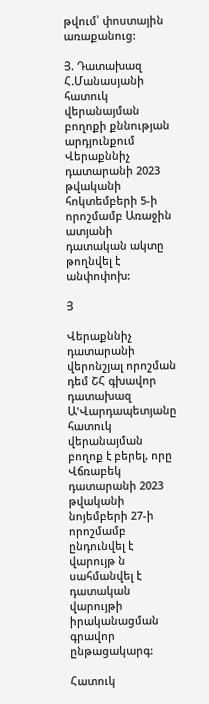թվում՝ փոստային առաքանուց:

Յ. Դատախազ Հ.Մանասյանի հատուկ վերանայման բողոքի քննության արդյունքում Վերաքննիչ դատարանի 2023 թվականի հոկտեմբերի 5-ի որոշմամբ Առաջին ատյանի դատական ակտը թողնվել է անփոփոխ:

Յ

Վերաքննիչ դատարանի վերոնշյալ որոշման դեմ ՇՀ գխավոր դատախազ Ա'Վարդապետյանը հատուկ վերանայման բողոք է բերել, որը Վճռաբեկ դատարանի 2023 թվականի նոյեմբերի 27-ի որոշմամբ ընդունվել է վարույթ ն սահմանվել է դատական վարույթի իրականացման գրավոր ընթացակարգ:

Հատուկ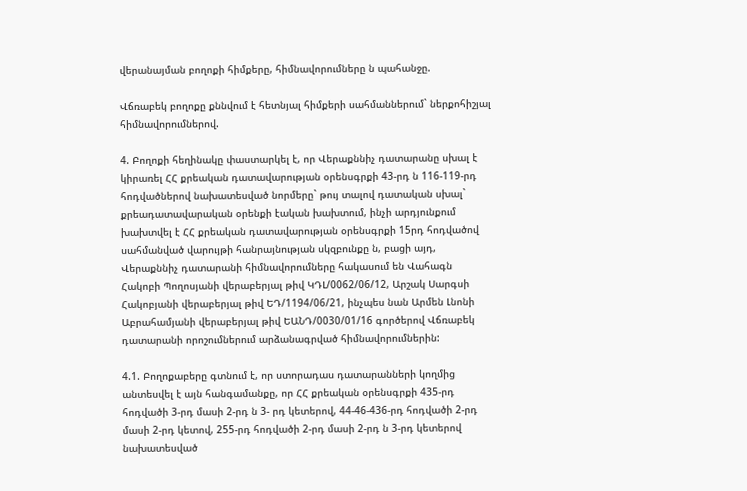վերանայման բողոքի հիմքերը, հիմնավորումները ն պահանջը.

Վճռաբեկ բողոքը քննվում է հետնյալ հիմքերի սահմաններում` ներքոհիշյալ հիմնավորումներով.

4. Բողոքի հեղինակը փաստարկել է, որ Վերաքննիչ դատարանը սխալ է կիրառել ՀՀ քրեական դատավարության օրենսգրքի 43-րդ ն 116-119-րդ հոդվածներով նախատեսված նորմերը` թույ տալով դատական սխալ` քրեադատավարական օրենքի էական խախտում, ինչի արդյունքում խախտվել է ՀՀ քրեական դատավարության օրենսգրքի 15րդ հոդվածով սահմանված վարույթի հանրայնության սկզբունքը ն, բացի այդ, Վերաքննիչ դատարանի հիմնավորումները հակասում են Վահագն Հակոբի Պողոսյանի վերաբերյալ թիվ ԿԴԼ/0062/06/12, Արշակ Սարգսի Հակոբյանի վերաբերյալ թիվ ԵԴ/1194/06/21, ինչպես նան Արմեն Լնոնի Աբրահամյանի վերաբերյալ թիվ ԵԱՆԴ/0030/01/16 գործերով Վճռաբեկ դատարանի որոշումներում արձանագրված հիմնավորումներին:

4.1. Բողոքաբերը գտնում է, որ ստորադաս դատարանների կողմից անտեսվել է այն հանգամանքը, որ ՀՀ քրեական օրենսգրքի 435-րդ հոդվածի 3-րդ մասի 2-րդ ն 3- րդ կետերով, 44-46-436-րդ հոդվածի 2-րդ մասի 2-րդ կետով, 255-րդ հոդվածի 2-րդ մասի 2-րդ ն 3-րդ կետերով նախատեսված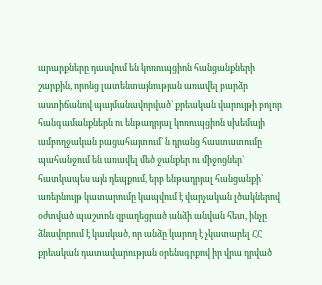արարքները դասվում են կոռուպցիոն հանցանքների շարքին, որոնց լատենտայնության առավել բարձր աստիճանով պայմանավորված` քրեական վարույթի բոլոր հանգամանքներն ու ենթադրյալ կոռուպցիոն սխեմայի ամբողջական բացահայտում` ն դրանց հաստատումը պահանջում են առավել մեծ ջանքեր ու միջոցներ` հատկապես այն դեպքում, երբ ենթադրյալ հանցանքի՝ առերնույթ կատարումը կապվում է վարչական լծակներով օժտված պաշտոն զբաղեցրած անձի անվան հետ, ինչը ձնավորում է կասկած, որ անձը կարող է չկատարել ՀՀ քրեական դատավարության օրենսգրքով իր վրա դրված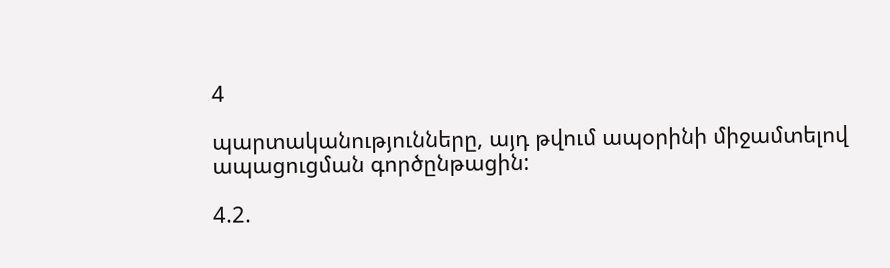4

պարտականությունները, այդ թվում ապօրինի միջամտելով ապացուցման գործընթացին:

4.2.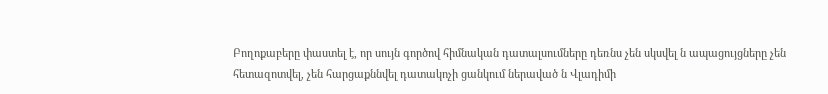Բողոքաբերը փաստել է, որ սույն գործով հիմնական դատալսումները դեռնս չեն սկսվել ն ապացույցները չեն հետազոտվել, չեն հարցաքննվել դատակոչի ցանկում ներաված ն Վլադիմի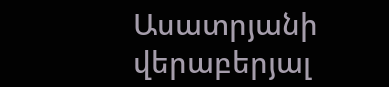Ասատրյանի վերաբերյալ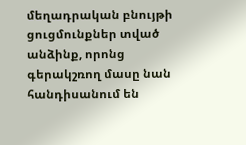մեղադրական բնույթի ցուցմունքներ տված անձինք, որոնց գերակշռող մասը նան հանդիսանում են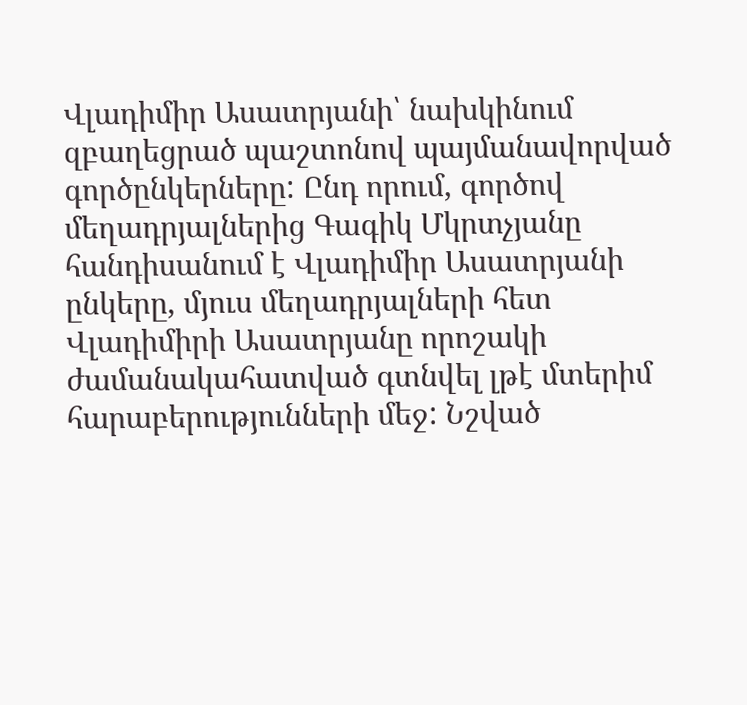Վլադիմիր Ասատրյանի՝ նախկինում զբաղեցրած պաշտոնով պայմանավորված գործընկերները: Ընդ որում, գործով մեղադրյալներից Գագիկ Մկրտչյանը հանդիսանում է Վլադիմիր Ասատրյանի ընկերը, մյուս մեղադրյալների հետ Վլադիմիրի Ասատրյանը որոշակի ժամանակահատված գտնվել լթէ մտերիմ հարաբերությունների մեջ: Նշված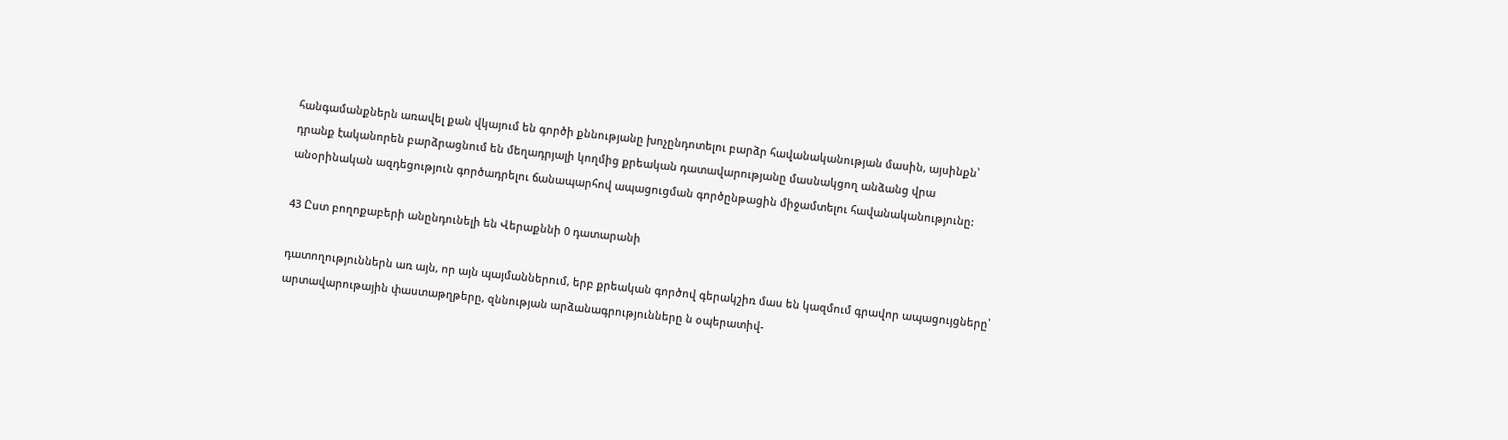հանգամանքներն առավել քան վկայում են գործի քննությանը խոչընդոտելու բարձր հավանականության մասին, այսինքն՝ դրանք էականորեն բարձրացնում են մեղադրյալի կողմից քրեական դատավարությանը մասնակցող անձանց վրա անօրինական ազդեցություն գործադրելու ճանապարհով ապացուցման գործընթացին միջամտելու հավանականությունը:

43 Ըստ բողոքաբերի անընդունելի են Վերաքննի 0 դատարանի

դատողություններն առ այն, որ այն պայմաններում, երբ քրեական գործով գերակշիռ մաս են կազմում գրավոր ապացույցները՝ արտավարութային փաստաթղթերը, զննության արձանագրությունները ն օպերատիվ-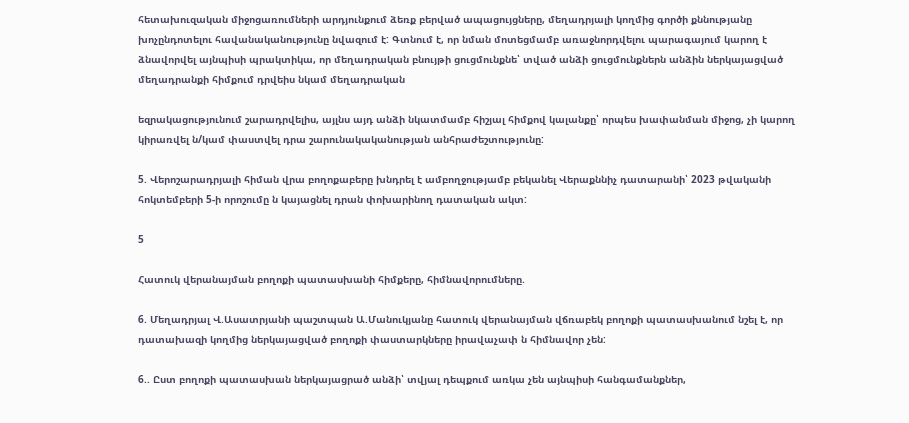հետախուզական միջոցառումների արդյունքում ձեռք բերված ապացույցները, մեղադրյալի կողմից գործի քննությանը խոչընդոտելու հավանականությունը նվազում է: Գտնում է, որ նման մոտեցմամբ առաջնորդվելու պարագայում կարող է ձնավորվել այնպիսի պրակտիկա, որ մեղադրական բնույթի ցուցմունքնե՝ տված անձի ցուցմունքներն անձին ներկայացված մեղադրանքի հիմքում դրվեիս նկամ մեղադրական

եզրակացությունում շարադրվելիս, այլնս այդ անձի նկատմամբ հիշյալ հիմքով կալանքը՝ որպես խափանման միջոց, չի կարող կիրառվել ն/կամ փաստվել դրա շարունակականության անհրաժեշտությունը:

5. Վերոշարադրյալի հիման վրա բողոքաբերը խնդրել է ամբողջությամբ բեկանել Վերաքննիչ դատարանի՝ 2023 թվականի հոկտեմբերի 5-ի որոշումը ն կայացնել դրան փոխարինող դատական ակտ:

5

Հատուկ վերանայման բողոքի պատասխանի հիմքերը, հիմնավորումները.

6. Մեղադրյալ Վ.Ասատրյանի պաշտպան Ա.Մանուկյանը հատուկ վերանայման վճռաբեկ բողոքի պատասխանում նշել է, որ դատախազի կողմից ներկայացված բողոքի փաստարկները իրավաչափ ն հիմնավոր չեն:

6.. Ըստ բողոքի պատասխան ներկայացրած անձի՝ տվյալ դեպքում առկա չեն այնպիսի հանգամանքներ,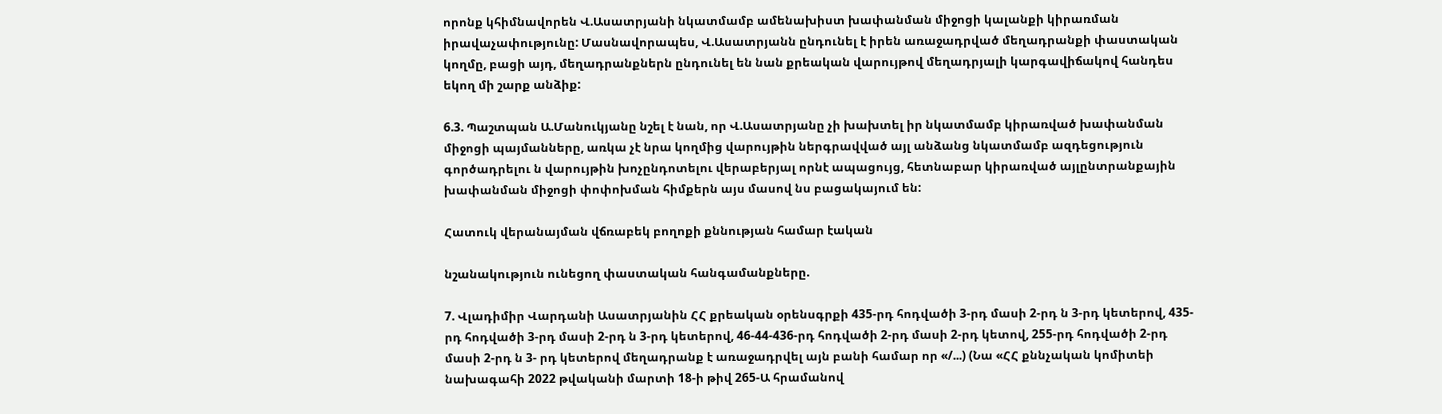որոնք կհիմնավորեն Վ.Ասատրյանի նկատմամբ ամենախիստ խափանման միջոցի կալանքի կիրառման իրավաչափությունը: Մասնավորապես, Վ.Ասատրյանն ընդունել է իրեն առաջադրված մեղադրանքի փաստական կողմը, բացի այդ, մեղադրանքներն ընդունել են նան քրեական վարույթով մեղադրյալի կարգավիճակով հանդես եկող մի շարք անձիք:

6.3. Պաշտպան Ա.Մանուկյանը նշել է նան, որ Վ.Ասատրյանը չի խախտել իր նկատմամբ կիրառված խափանման միջոցի պայմանները, առկա չէ նրա կողմից վարույթին ներգրավված այլ անձանց նկատմամբ ազդեցություն գործադրելու ն վարույթին խոչընդոտելու վերաբերյալ որնէ ապացույց, հետնաբար կիրառված այլընտրանքային խափանման միջոցի փոփոխման հիմքերն այս մասով նս բացակայում են:

Հատուկ վերանայման վճռաբեկ բողոքի քննության համար էական

նշանակություն ունեցող փաստական հանգամանքները.

7. Վլադիմիր Վարդանի Ասատրյանին ՀՀ քրեական օրենսգրքի 435-րդ հոդվածի 3-րդ մասի 2-րդ ն 3-րդ կետերով, 435-րդ հոդվածի 3-րդ մասի 2-րդ ն 3-րդ կետերով, 46-44-436-րդ հոդվածի 2-րդ մասի 2-րդ կետով, 255-րդ հոդվածի 2-րդ մասի 2-րդ ն 3- րդ կետերով մեղադրանք է առաջադրվել այն բանի համար որ «/...) (Նա «ՀՀ քննչական կոմիտեի նախագահի 2022 թվականի մարտի 18-ի թիվ 265-Ա հրամանով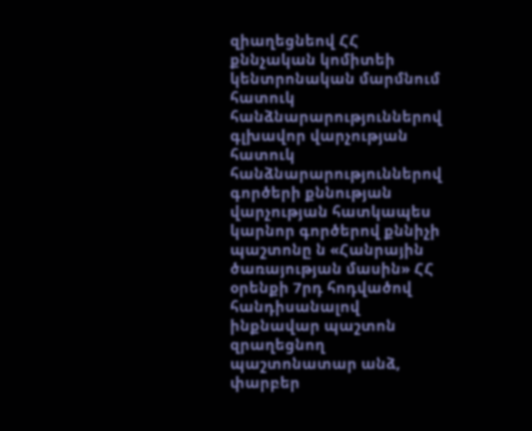զիաղեցնեով ՀՀ քննչական կոմիտեի կենտրոնական մարմնում հատուկ հանձնարարություններով գլխավոր վարչության հատուկ հանձնարարություններով գործերի քննության վարչության հատկապես կարնոր գործերով քննիչի պաշտոնը ն «Հանրային ծառայության մասին» ՀՀ օրենքի 7րդ հոդվածով հանդիսանալով ինքնավար պաշտոն զրաղեցնող պաշտոնատար անձ, փարբեր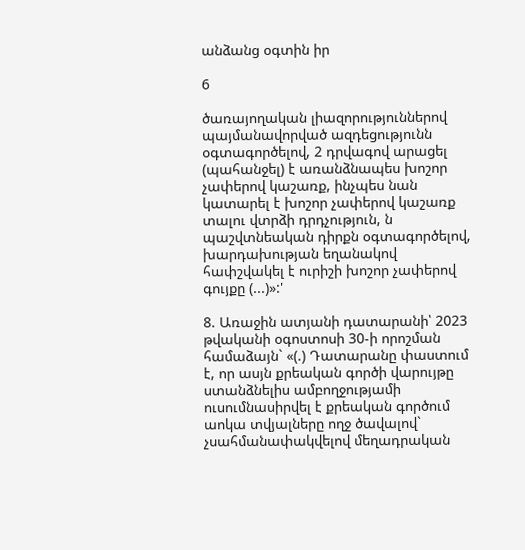անձանց օգտին իր

6

ծառայողական լիազորություններով պայմանավորված ազդեցությունն օգտագործելով, 2 դրվագով արացել (պահանջել) է առանձնապես խոշոր չափերով կաշառք, ինչպես նան կատարել է խոշոր չափերով կաշառք տալու վտրձի դրդչություն, ն պաշվտնեական դիրքն օգտագործելով, խարդախության եղանակով հափշվակել է ուրիշի խոշոր չափերով գույքը (...)»:'

8. Առաջին ատյանի դատարանի՝ 2023 թվականի օգոստոսի 30-ի որոշման համաձայն` «(.) Դատարանը փաստում է, որ ասյն քրեական գործի վարույթը ստանձնելիս ամբողջությամի ուսումնասիրվել է քրեական գործում աոկա տվյալները ողջ ծավալով` չսահմանափակվելով մեղադրական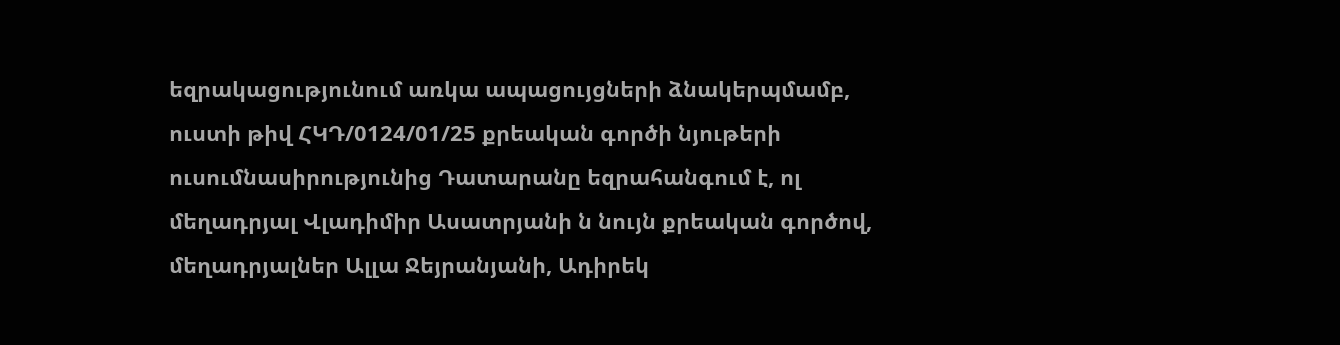եզրակացությունում առկա ապացույցների ձնակերպմամբ, ուստի թիվ ՀԿԴ/0124/01/25 քրեական գործի նյութերի ուսումնասիրությունից Դատարանը եզրահանգում է, ոլ մեղադրյալ Վլադիմիր Ասատրյանի ն նույն քրեական գործով, մեղադրյալներ Ալլա Ջեյրանյանի, Ադիրեկ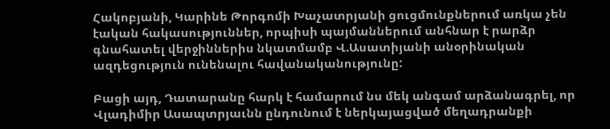Հակոբյանի, Կարինե Թորգոմի Խաչատրյանի ցուցմունքներում առկա չեն էական հակասություններ, որպիսի պայմաններում անհնար է րարձր գնահատել վերջիններիս նկատմամբ Վ.Ասատիյանի անօրինական ազդեցություն ունենալու հավանականությունը:

Բացի այդ, Դատարանը հարկ է համարում նս մեկ անգամ արձանագրել, որ Վլադիմիր Ասապտրյաւնն ընդունում է ներկայացված մեղադրանքի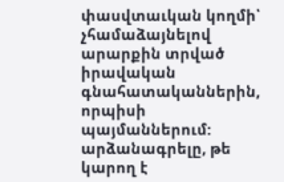փասվտաւկան կողմի՝ չհամաձայնելով արարքին տրված իրավական գնահատականներին, որպիսի պայմաններում: արձանագրելը, թե կարող է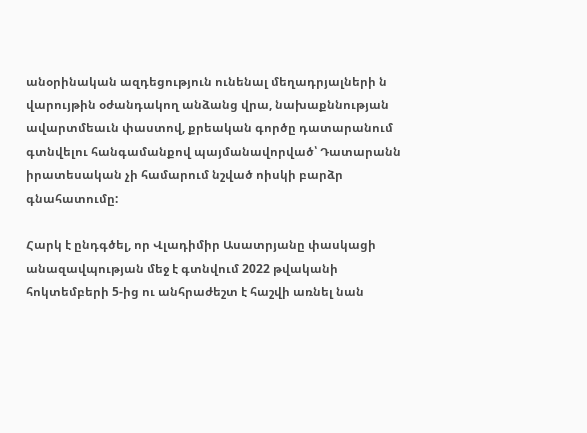անօրինական ազդեցություն ունենալ մեղադրյալների ն վարույթին օժանդակող անձանց վրա, նախաքննության ավարտմեաւն փաստով, քրեական գործը դատարանում գտնվելու հանգամանքով պայմանավորված՝ Դատարանն իրատեսական չի համարում նշված ոիսկի բարձր գնահատումը:

Հարկ է ընդգծել, որ Վլադիմիր Ասատրյանը փասկացի անազավպության մեջ է գտնվում 2022 թվականի հոկտեմբերի 5-ից ու անհրաժեշտ է հաշվի առնել նան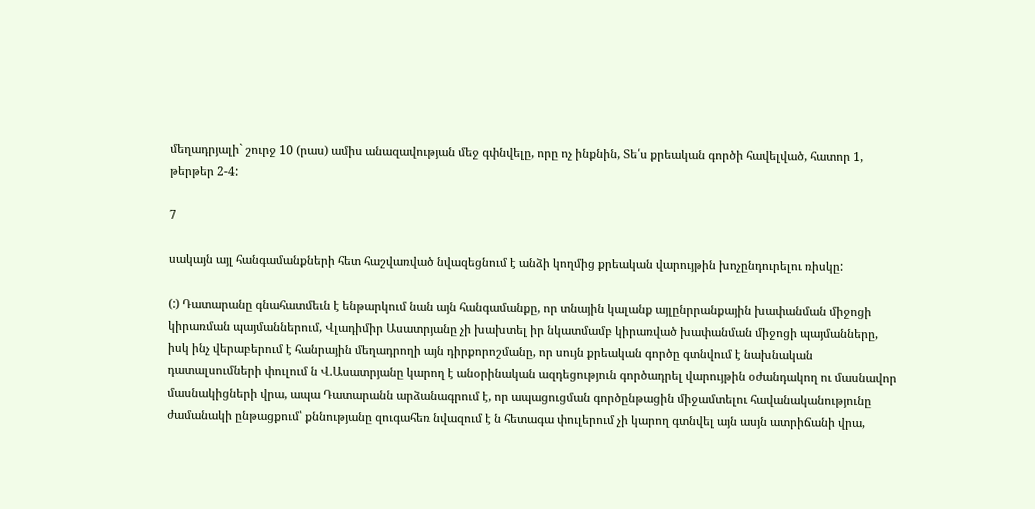մեղադրյալի` շուրջ 10 (րաս) ամիս անազավության մեջ գփնվելը, որը ոչ ինքնին, Տե՛ս քրեական գործի հավելված, հատոր 1, թերթեր 2-4:

7

սակայն այլ հանգամանքների հետ հաշվառված նվազեցնում է անձի կողմից քրեական վարույթին խոչընդուրելու ռիսկը:

(:) Դատարանը գնահատմեւն է ենթարկում նան այն հանգամանքը, որ տնային կալանք այլընրրանքային խափանման միջոցի կիրառման պայմաններում, Վլադիմիր Ասատրյանը չի խախտել իր նկատմամբ կիրառված խափանման միջոցի պայմանները, իսկ ինչ վերաբերում է հանրային մեղադրողի այն դիրքորոշմանը, որ սույն քրեական գործը գտնվում է նախնական դատալսումների փուլում ն Վ.Ասատրյանը կարող է անօրինական ազդեցություն գործադրել վարույթին օժանդակող ու մասնավոր մասնակիցների վրա, ապա Դատարանն արձանագրում է, որ ապացուցման գործընթացին միջամտելու հավանականությունը ժամանակի ընթացքում՝ քննությանը զուգահեռ նվազում է ն հետագա փուլերում չի կարող գտնվել այն ասյն ատրիճանի վրա,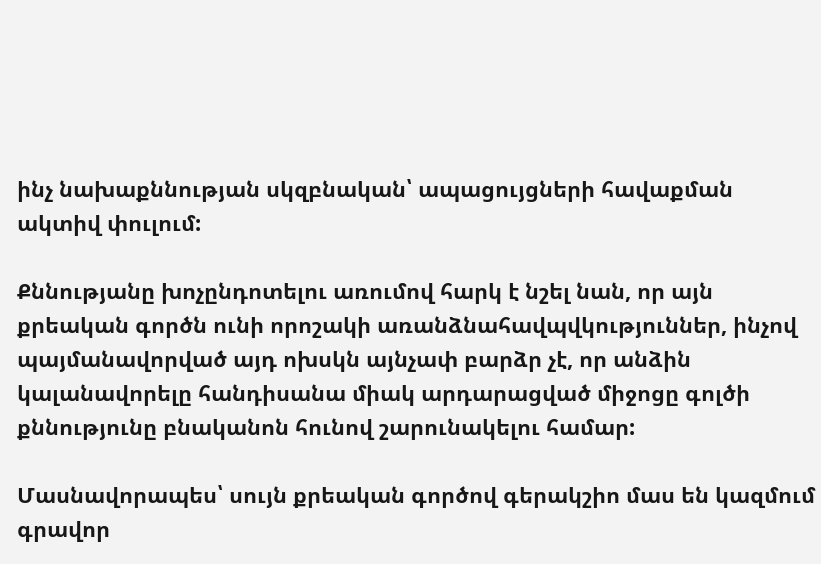ինչ նախաքննության սկզբնական՝ ապացույցների հավաքման ակտիվ փուլում:

Քննությանը խոչընդոտելու առումով հարկ է նշել նան, որ այն քրեական գործն ունի որոշակի առանձնահավպվկություններ, ինչով պայմանավորված այդ ոխսկն այնչափ բարձր չէ, որ անձին կալանավորելը հանդիսանա միակ արդարացված միջոցը գոլծի քննությունը բնականոն հունով շարունակելու համար:

Մասնավորապես՝ սույն քրեական գործով գերակշիո մաս են կազմում գրավոր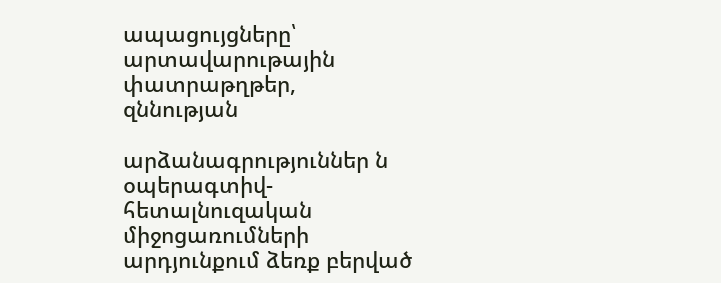ապացույցները՝ արտավարութային փատրաթղթեր, զննության

արձանագրություններ ն օպերագտիվ-հետալնուզական միջոցառումների արդյունքում ձեռք բերված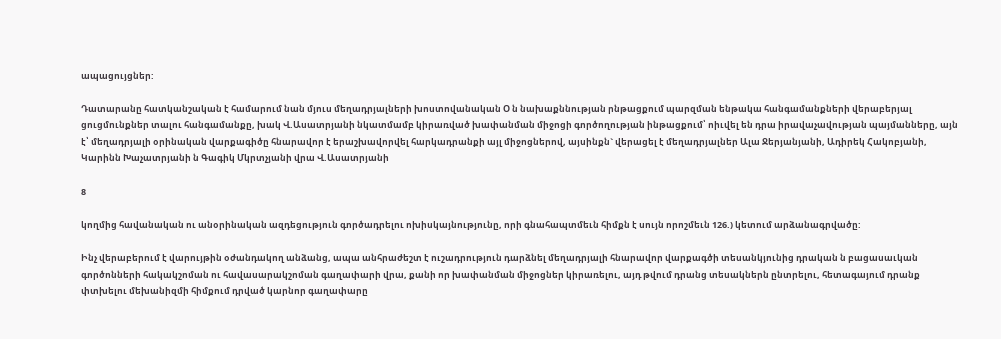ապացույցներ:

Դատարանը հատկանշական է համարում նան մյուս մեղադրյալների խոստովանական Օ ն նախաքննության րնթացքում պարզման ենթակա հանգամանքների վերաբերյալ ցուցմունքներ տալու հանգամանքը, խակ Վ.Ասատրյանի նկատմամբ կիրառված խափանման միջոցի գործողության ինթացքում՝ ոիւվել են դրա իրավաչավության պայմանները, այն է՝ մեղադրյալի օրինական վարքագիծը հնարավոր է երաշխավորվել հարկադրանքի այլ միջոցներով, այսինքն` վերացել է մեղադրյալներ Ալա Ջերյանյանի, Ադիրեկ Հակոբյանի, Կարինն Խաչատրյանի ն Գագիկ Մկրտչյանի վրա Վ.Ասատրյանի

8

կողմից հավանական ու անօրինական ազդեցություն գործադրելու ոխիսկայնությունը, որի գնահապտմեւն հիմքն է սույն որոշմեւն 126.) կետում արձանագրվածը:

Ինչ վերաբերում է վարույթին օժանդակող անձանց, ապա անհրաժեշտ է ուշադրություն դարձնել մեղադրյալի հնարավոր վարքագծի տեսանկյունից դրական ն բացասաւկան գործոնների հակակշոման ու հավասարակշոման գաղափարի վրա, քանի որ խափանման միջոցներ կիրառելու, այդ թվում դրանց տեսակներն ընտրելու, հետագայում դրանք փտխելու մեխանիզմի հիմքում դրված կարնոր գաղափարը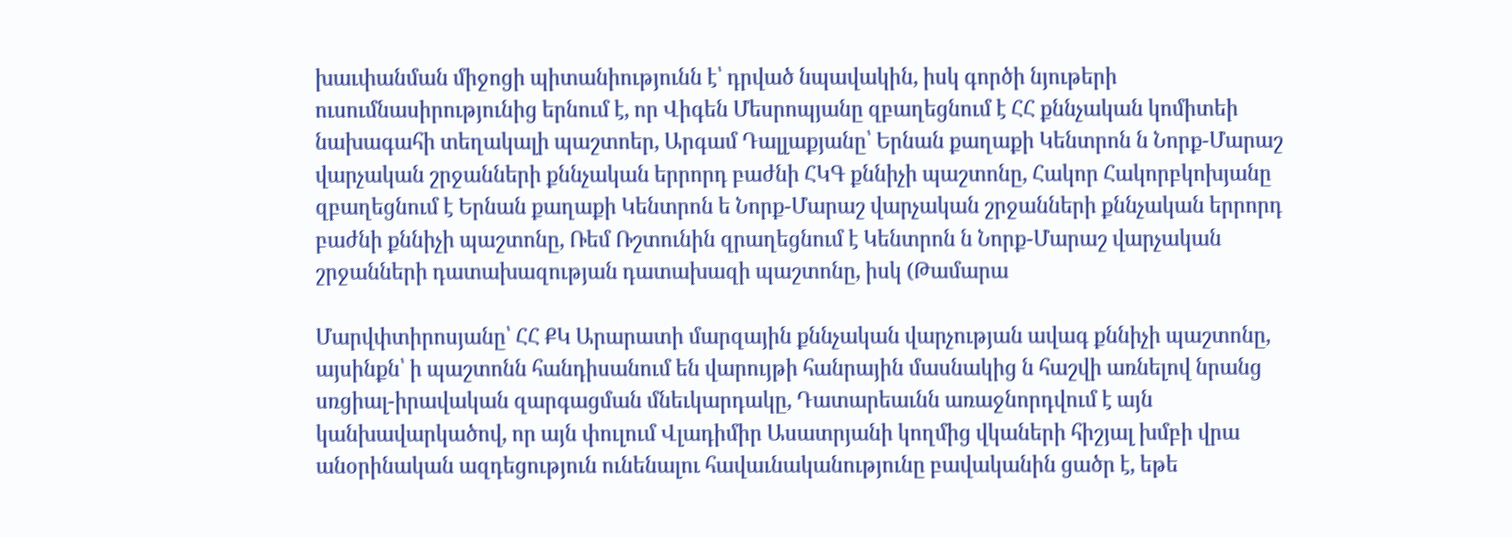խաւփանման միջոցի պիտանիությունն է՝ դրված նպավակին, իսկ գործի նյութերի ուսումնասիրությունից երնում է, որ Վիգեն Մեսրոպյանը զբաղեցնում է ՀՀ քննչական կոմիտեի նախագահի տեղակալի պաշտոեր, Արգամ Դալլաքյանը՝ Երնան քաղաքի Կենտրոն ն Նորք-Մարաշ վարչական շրջանների քննչական երրորդ բաժնի ՀԿԳ քննիչի պաշտոնը, Հակոր Հակորբկոխյանը զբաղեցնում է Երնան քաղաքի Կենտրոն ե Նորք-Մարաշ վարչական շրջանների քննչական երրորդ բաժնի քննիչի պաշտոնը, Ռեմ Ռշտունին զրաղեցնում է Կենտրոն ն Նորք-Մարաշ վարչական շրջանների դատախազության դատախազի պաշտոնը, իսկ (Թամարա

Մարվփտիրոսյանը՝ ՀՀ ՔԿ Արարատի մարզային քննչական վարչության ավագ քննիչի պաշտոնը, այսինքն՝ ի պաշտոնն հանդիսանում են վարույթի հանրային մասնակից ն հաշվի առնելով նրանց սռցիալ-իրավական զարգացման մնեւկարդակը, Դատարեաւնն առաջնորդվում է այն կանխավարկածով, որ այն փուլում Վլադիմիր Ասատրյանի կողմից վկաների հիշյալ խմբի վրա անօրինական ազդեցություն ունենալու հավաւնականությունը բավականին ցածր է, եթե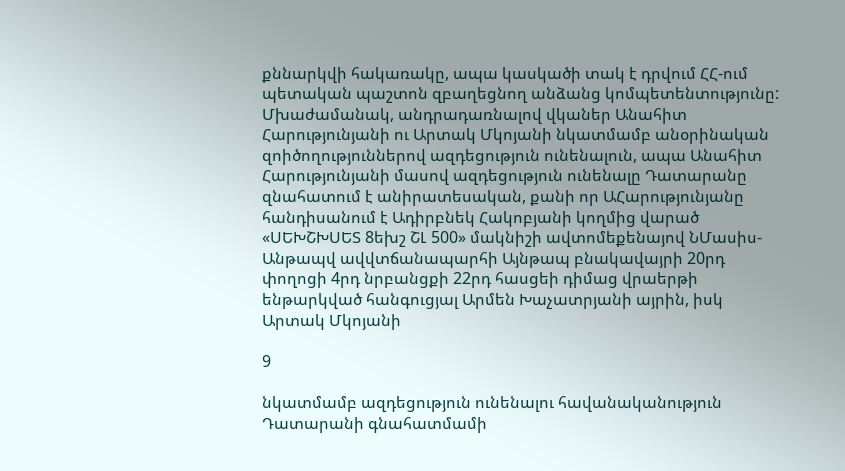քննարկվի հակառակը, ապա կասկածի տակ է դրվում ՀՀ-ում պետական պաշտոն զբաղեցնող անձանց կոմպետենտությունը: Մխաժամանակ, անդրադառնալով վկաներ Անահիտ Հարությունյանի ու Արտակ Մկոյանի նկատմամբ անօրինական զոիծողություններով ազդեցություն ունենալուն, ապա Անահիտ Հարությունյանի մասով ազդեցություն ունենալը Դատարանը զնահատում է անիրատեսական, քանի որ ԱՀարությունյանը հանդիսանում է Ադիրբնեկ Հակոբյանի կողմից վարած «ՍԵԽՇԽՍԵՏ 8եխշ ՇԼ 500» մակնիշի ավտոմեքենայով ՆՄասիս-Անթապվ ավվտճանապարհի Այնթապ բնակավայրի 20րդ փողոցի 4րդ նրբանցքի 22րդ հասցեի դիմաց վրաերթի ենթարկված հանգուցյալ Արմեն Խաչատրյանի այրին, իսկ Արտակ Մկոյանի

9

նկատմամբ ազդեցություն ունենալու հավանականություն Դատարանի գնահատմամի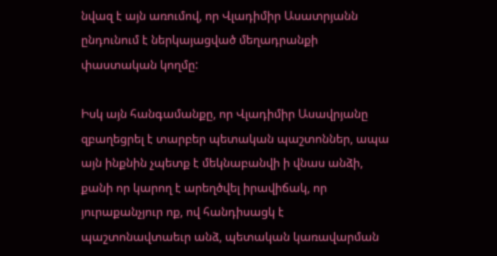նվազ է այն առումով, որ Վլադիմիր Ասատրյանն ընդունում է ներկայացված մեղադրանքի փաստական կողմը:

Իսկ այն հանգամանքը, որ Վլադիմիր Ասավրյանը զբաղեցրել է տարբեր պետական պաշտոններ, ապա այն ինքնին չպետք է մեկնաբանվի ի վնաս անձի, քանի որ կարող է արեղծվել իրավիճակ, որ յուրաքանչյուր ոք, ով հանդիսացկ է պաշտոնավտաեւր անձ, պետական կառավարման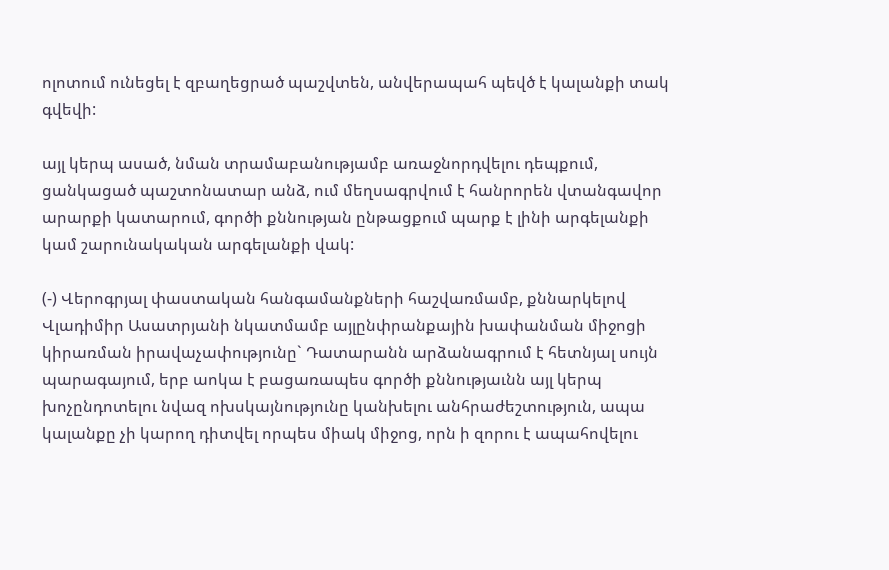ոլոտում ունեցել է զբաղեցրած պաշվտեն, անվերապահ պեվծ է կալանքի տակ գվեվի:

այլ կերպ ասած, նման տրամաբանությամբ առաջնորդվելու դեպքում, ցանկացած պաշտոնատար անձ, ում մեղսագրվում է հանրորեն վտանգավոր արարքի կատարում, գործի քննության ընթացքում պարք է լինի արգելանքի կամ շարունակական արգելանքի վակ:

(-) Վերոգրյալ փաստական հանգամանքների հաշվառմամբ, քննարկելով Վլադիմիր Ասատրյանի նկատմամբ այլընփրանքային խափանման միջոցի կիրառման իրավաչափությունը` Դատարանն արձանագրում է հետնյալ սույն պարագայում, երբ աոկա է բացառապես գործի քննությաւնն այլ կերպ խոչընդոտելու նվազ ոխսկայնությունը կանխելու անհրաժեշտություն, ապա կալանքը չի կարող դիտվել որպես միակ միջոց, որն ի զորու է ապահովելու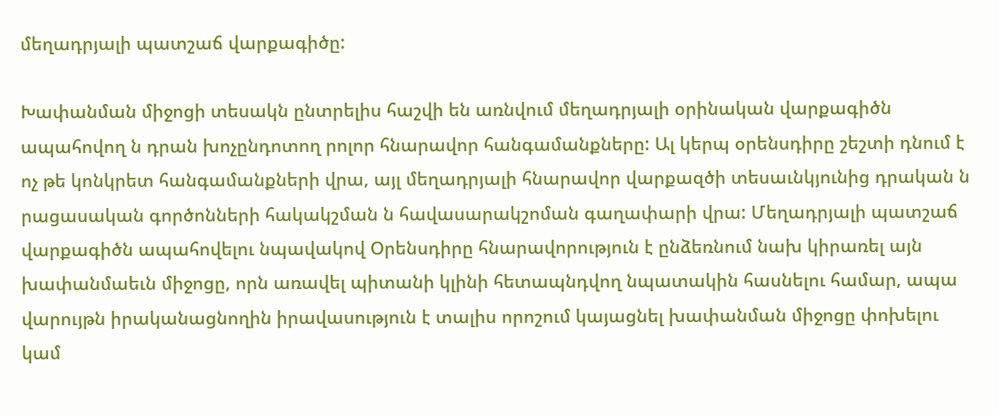մեղադրյալի պատշաճ վարքագիծը:

Խափանման միջոցի տեսակն ընտրելիս հաշվի են առնվում մեղադրյալի օրինական վարքագիծն ապահովող ն դրան խոչընդոտող րոլոր հնարավոր հանգամանքները: Ալ կերպ օրենսդիրը շեշտի դնում է ոչ թե կոնկրետ հանգամանքների վրա, այլ մեղադրյալի հնարավոր վարքազծի տեսաւնկյունից դրական ն րացասական գործոնների հակակշման ն հավասարակշոման գաղափարի վրա: Մեղադրյալի պատշաճ վարքագիծն ապահովելու նպավակով Օրենսդիրը հնարավորություն է ընձեռնում նախ կիրառել այն խափանմաեւն միջոցը, որն առավել պիտանի կլինի հետապնդվող նպատակին հասնելու համար, ապա վարույթն իրականացնողին իրավասություն է տալիս որոշում կայացնել խափանման միջոցը փոխելու կամ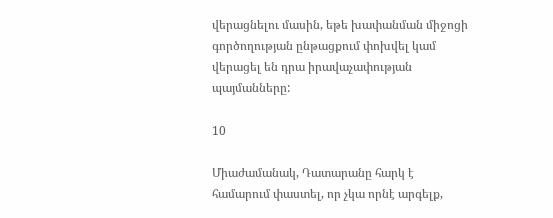վերացնելու մասին, եթե խափանման միջոցի գործողության ընթացքում փոխվել կամ վերացել են դրա իրավաչափության պայմանները:

10

Միաժամանակ, Դատարանը հարկ է համարում փաստել, որ չկա որնէ արգելք,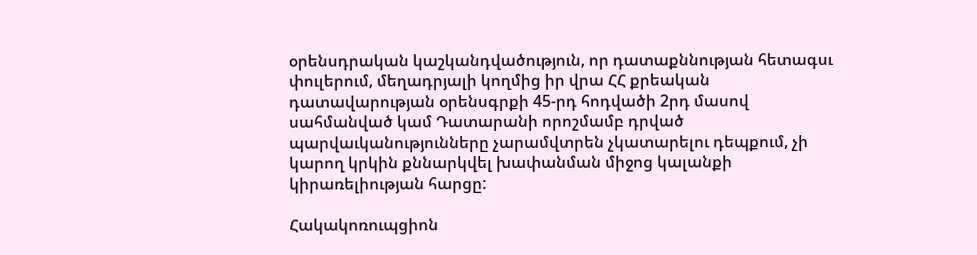օրենսդրական կաշկանդվածություն, որ դատաքննության հետագսւ փուլերում, մեղադրյալի կողմից իր վրա ՀՀ քրեական դատավարության օրենսգրքի 45-րդ հոդվածի 2րդ մասով սահմանված կամ Դատարանի որոշմամբ դրված պարվաւկանությունները չարամվտրեն չկատարելու դեպքում, չի կարող կրկին քննարկվել խափանման միջոց կալանքի կիրառելիության հարցը:

Հակակոռուպցիոն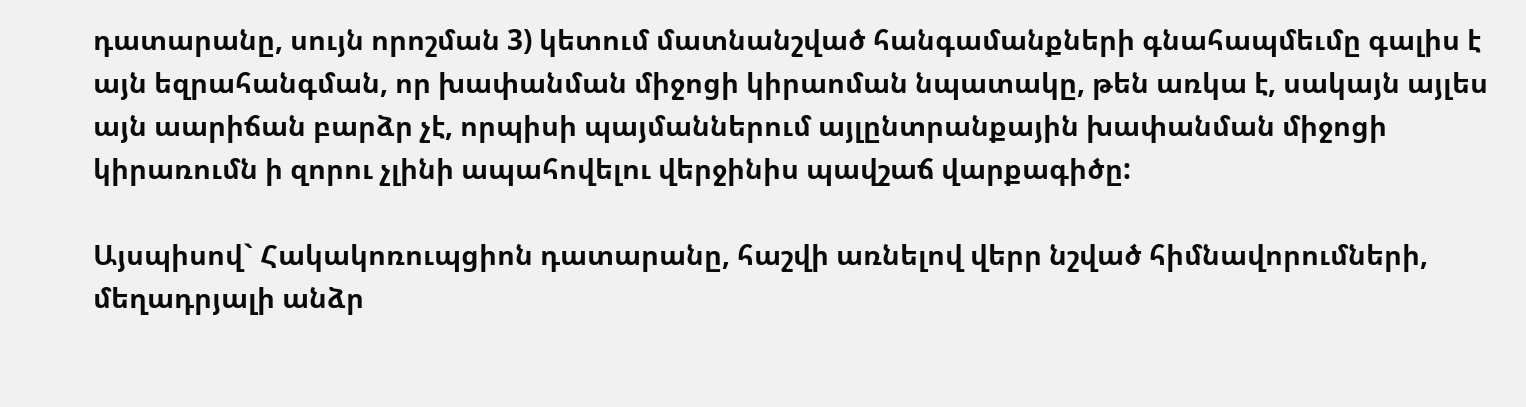դատարանը, սույն որոշման 3) կետում մատնանշված հանգամանքների գնահապմեւմը գալիս է այն եզրահանգման, որ խափանման միջոցի կիրաոման նպատակը, թեն առկա է, սակայն այլես այն աարիճան բարձր չէ, որպիսի պայմաններում այլընտրանքային խափանման միջոցի կիրառումն ի զորու չլինի ապահովելու վերջինիս պավշաճ վարքագիծը:

Այսպիսով` Հակակոռուպցիոն դատարանը, հաշվի առնելով վերր նշված հիմնավորումների, մեղադրյալի անձր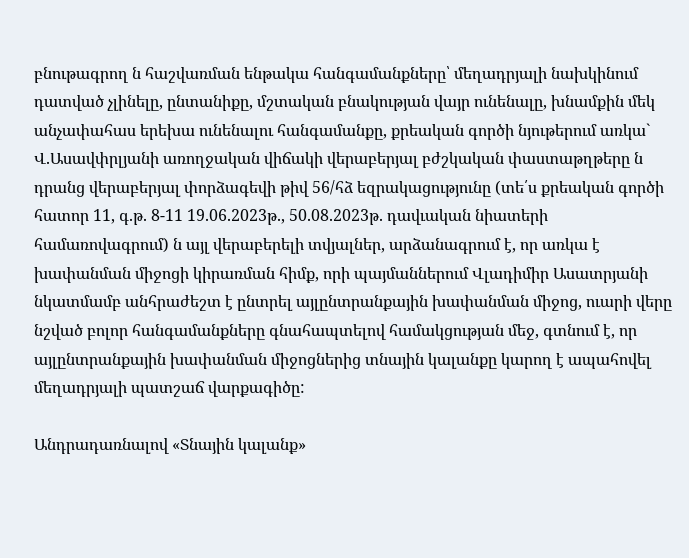բնութագրող ն հաշվառման ենթակա հանգամանքները՝ մեղադրյալի նախկինում դատված չլինելը, ընտանիքը, մշտական բնակության վայր ունենալը, խնամքին մեկ անչափահաս երեխա ունենալու հանգամանքը, քրեական գործի նյութերում առկա` Վ.Ասավփրլյանի առողջական վիճակի վերաբերյալ բժշկական փաստաթղթերը ն դրանց վերաբերյալ փորձագեվի թիվ 56/հձ եզրակացությունը (տե՛ս քրեական գործի հատոր 11, գ.թ. 8-11 19.06.2023թ., 50.08.2023թ. դավւական նիատերի համառովագրում) ն այլ վերաբերելի տվյալներ, արձանագրում է, որ առկա է խափանման միջոցի կիրառման հիմք, որի պայմաններում Վլադիմիր Ասատրյանի նկատմամբ անհրաժեշտ է ընտրել այլընտրանքային խափանման միջոց, ուարի վերը նշված բոլոր հանգամանքները գնահապտելով համակցության մեջ, գտնում է, որ այլընտրանքային խափանման միջոցներից տնային կալանքը կարող է ապահովել մեղադրյալի պատշաճ վարքագիծը:

Անդրադառնալով «Տնային կալանք»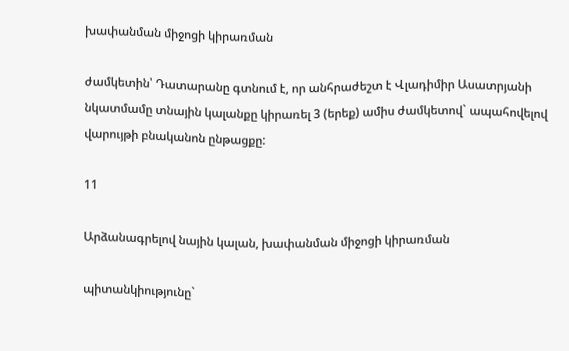խափանման միջոցի կիրառման

ժամկետին՝ Դատարանը գտնում է, որ անհրաժեշտ է Վլադիմիր Ասատրյանի նկատմամը տնային կալանքը կիրառել 3 (երեք) ամիս ժամկետով` ապահովելով վարույթի բնականոն ընթացքը:

11

Արձանագրելով նային կալան, խափանման միջոցի կիրառման

պիտանկիությունը`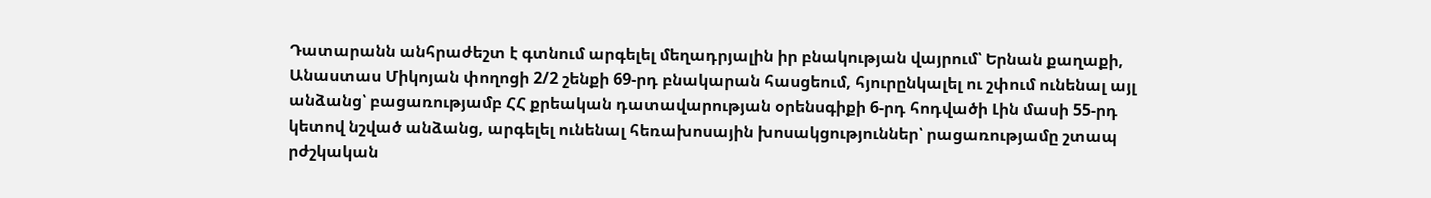Դատարանն անհրաժեշտ է գտնում արգելել մեղադրյալին իր բնակության վայրում՝ Երնան քաղաքի, Անաստաս Միկոյան փողոցի 2/2 շենքի 69-րդ բնակարան հասցեում, հյուրընկալել ու շփում ունենալ այլ անձանց՝ բացառությամբ ՀՀ քրեական դատավարության օրենսգիքի 6-րդ հոդվածի Լին մասի 55-րդ կետով նշված անձանց, արգելել ունենալ հեռախոսային խոսակցություններ՝ րացառությամը շտապ րժշկական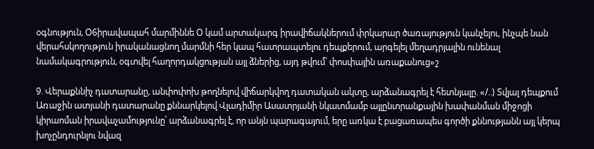օգնություն, Օ6իրավապահ մարմիննե Օ կամ արտակարգ իրավիճակներում փրկարար ծառայություն կանչելու, ինչպե նան վերահսկողություն իրականացնող մարմնի հեր կապ հատրապտելու դեպքերում, արգելել մեղադրյալին ունենալ նամակագրություն, օգտվել հաղորդակցության այլ ձներից, այդ թվում՝ փոսփային առաքանուց»շ

9. Վերաքննիչ դատարանը, անփոփոխ թողնելով վիճարկվող դատական ակտը, արձանագրել է հետնյալը. «/..) Տվյալ դեպքում Առաջին ատյանի դատարանը քննարկելով Վլադիմիր Ասատրյանի նկատմամբ այլընտրանքային խափանման միջոցի կիրաոման իրավաչամությունը՝ արձանագրել է, որ անյն պարագայում, երը առկա է բացառապես գործի քննությանն այլ կերպ խոչընդուրնլու նվազ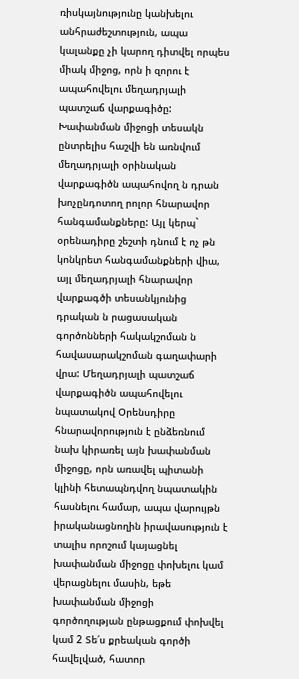ռիսկայնությունը կանխելու անհրաժեշտություն, ապա կալանքը չի կարող դիտվել որպես միակ միջոց, որն ի զորու է ապահովելու մեղադրյալի պատշաճ վարքագիծը: Խափանման միջոցի տեսակն ընտրելիս հաշվի են առնվում մեղադրյալի օրինական վարքագիծն ապահովող ն դրան խոչընդոտող րոլոր հնարավոր հանգամանքները: Այլ կերպ` օրենադիրը շեշտի դնում է ոչ թն կոնկրետ հանգամանքների վիա, այլ մեղադրյալի հնարավոր վարքագծի տեսանկյունից դրական ն րացասական գործոնների հակակշոման ն հավասարակշոման գաղափարի վրա: Մեղադրյալի պատշաճ վարքագիծն ապահովելու նպատակով Օրենսդիրը հնարավորություն է ընձեռնում նախ կիրառել այն խափանման միջոցը, որն առավել պիտանի կլինի հետապնդվող նպատակին հասնելու համար, ապա վարույթն իրականացնողին իրավասություն է տալիս որոշում կայացնել խափանման միջոցը փոխելու կամ վերացնելու մասին, եթե խափանման միջոցի գործողության ընթացքում փոխվել կամ 2 Տե՛ս քրեական գործի հավելված, հատոր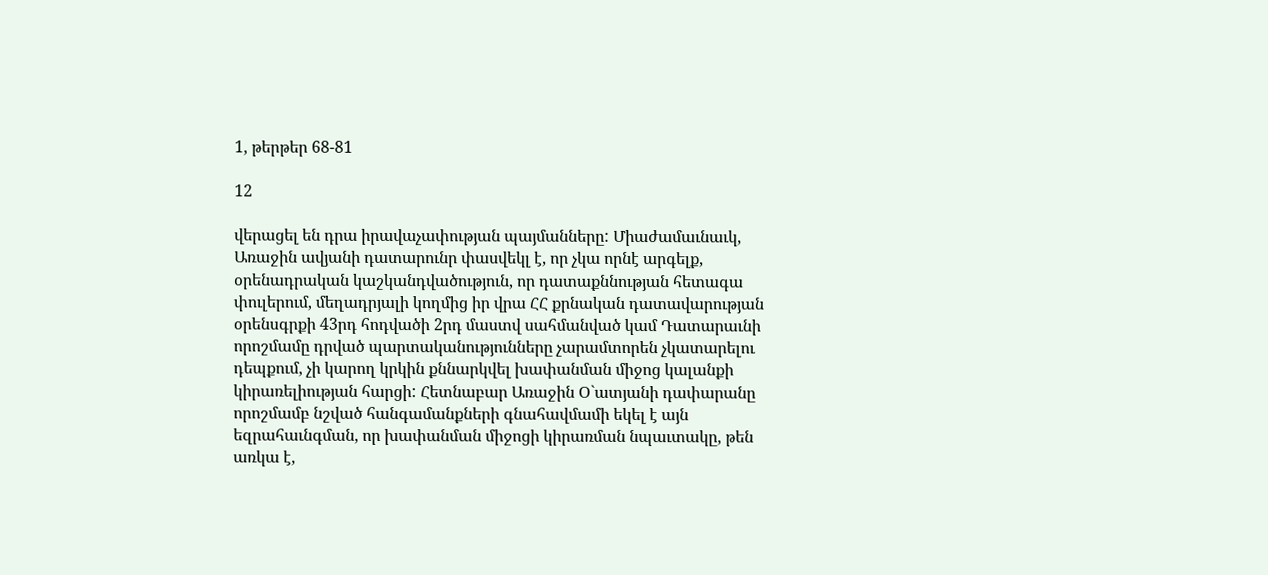1, թերթեր 68-81

12

վերացել են դրա իրավաչափության պայմանները: Միաժամաւնաւկ, Առաջին ավյանի դատարունր փասվեկլ է, որ չկա որնէ արգելք, օրենադրական կաշկանդվածություն, որ դատաքննության հետագա փուլերում, մեղադրյալի կողմից իր վրա ՀՀ քրնական դատավարության օրենսգրքի 43րդ հոդվածի 2րդ մաստվ սահմանված կամ Դատարաւնի որոշմամը դրված պարտականությունները չարամտորեն չկատարելու դեպքում, չի կարող կրկին քննարկվել խափանման միջոց կալանքի կիրառելիության հարցի: Հետնաբար Առաջին Օ`ատյանի դափարանը որոշմամբ նշված հանգամանքների գնահավմամի եկել է այն եզրահաւնգման, որ խափանման միջոցի կիրառման նպաւտակը, թեն առկա է,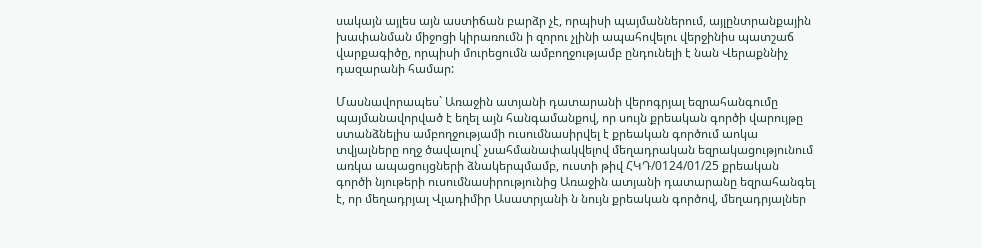սակայն այլես այն աստիճան բարձր չէ, որպիսի պայմաններում, այլընտրանքային խափանման միջոցի կիրառումն ի զորու չլինի ապահովելու վերջինիս պատշաճ վարքագիծը, որպիսի մուրեցումն ամբողջությամբ ընդունելի է նան Վերաքննիչ դազարանի համար:

Մասնավորապես` Առաջին ատյանի դատարանի վերոգրյալ եզրահանգումը պայմանավորված է եղել այն հանգամանքով, որ սույն քրեական գործի վարույթը ստանձնելիս ամբողջությամի ուսումնասիրվել է քրեական գործում աոկա տվյալները ողջ ծավալով` չսահմանափակվելով մեղադրական եզրակացությունում առկա ապացույցների ձնակերպմամբ, ուստի թիվ ՀԿԴ/0124/01/25 քրեական գործի նյութերի ուսումնասիրությունից Առաջին ատյանի դատարանը եզրահանգել է, որ մեղադրյալ Վլադիմիր Ասատրյանի ն նույն քրեական գործով, մեղադրյալներ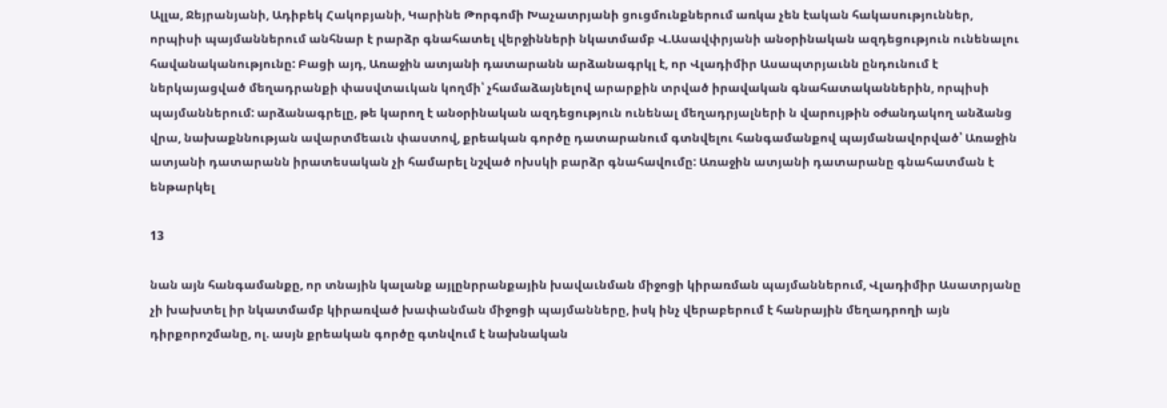Ալլա, Ջեյրանյանի, Ադիբեկ Հակոբյանի, Կարինե Թորգոմի Խաչատրյանի ցուցմունքներում առկա չեն էական հակասություններ, որպիսի պայմաններում անհնար է րարձր գնահատել վերջինների նկատմամբ Վ.Ասավփրյանի անօրինական ազդեցություն ունենալու հավանականությունը: Բացի այդ, Առաջին ատյանի դատարանն արձանագրկլ է, որ Վլադիմիր Ասապտրյաւնն ընդունում է ներկայացված մեղադրանքի փասվտաւկան կողմի՝ չհամաձայնելով արարքին տրված իրավական գնահատականներին, որպիսի պայմաններում: արձանագրելը, թե կարող է անօրինական ազդեցություն ունենալ մեղադրյալների ն վարույթին օժանդակող անձանց վրա, նախաքննության ավարտմեաւն փաստով, քրեական գործը դատարանում գտնվելու հանգամանքով պայմանավորված՝ Առաջին ատյանի դատարանն իրատեսական չի համարել նշված ոխսկի բարձր գնահավումը: Առաջին ատյանի դատարանը գնահատման է ենթարկել

13

նան այն հանգամանքը, որ տնային կալանք այլընրրանքային խավաւնման միջոցի կիրառման պայմաններում, Վլադիմիր Ասատրյանը չի խախտել իր նկատմամբ կիրառված խափանման միջոցի պայմանները, իսկ ինչ վերաբերում է հանրային մեղադրողի այն դիրքորոշմանը, ոլ. ասյն քրեական գործը գտնվում է նախնական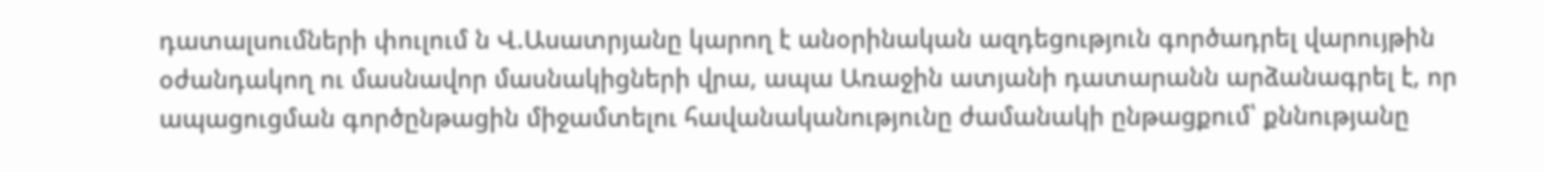դատալսումների փուլում ն Վ.Ասատրյանը կարող է անօրինական ազդեցություն գործադրել վարույթին օժանդակող ու մասնավոր մասնակիցների վրա, ապա Առաջին ատյանի դատարանն արձանագրել է, որ ապացուցման գործընթացին միջամտելու հավանականությունը ժամանակի ընթացքում՝ քննությանը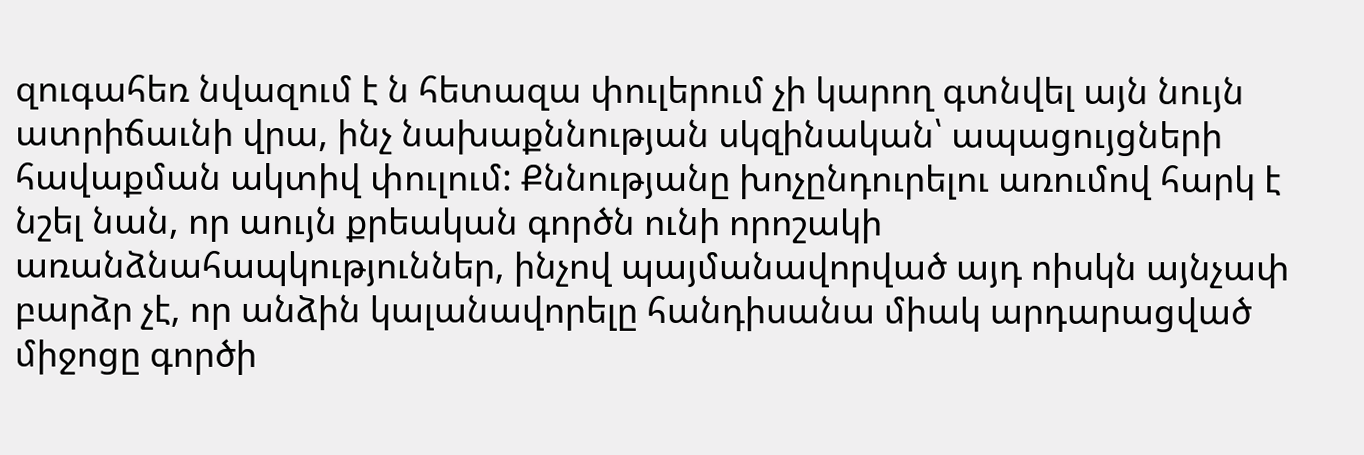զուգահեռ նվազում է ն հետազա փուլերում չի կարող գտնվել այն նույն ատրիճաւնի վրա, ինչ նախաքննության սկզինական՝ ապացույցների հավաքման ակտիվ փուլում: Քննությանը խոչընդուրելու առումով հարկ է նշել նան, որ աույն քրեական գործն ունի որոշակի առանձնահապկություններ, ինչով պայմանավորված այդ ոիսկն այնչափ բարձր չէ, որ անձին կալանավորելը հանդիսանա միակ արդարացված միջոցը գործի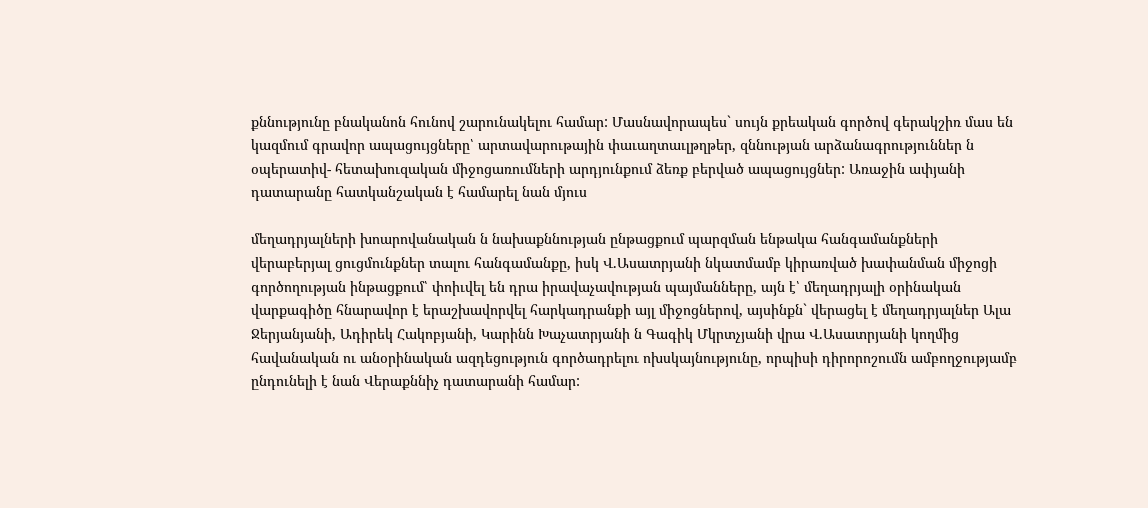քննությունը բնականոն հունով շարունակելու համար: Մասնավորապես` սույն քրեական գործով գերակշիռ մաս են կազմում գրավոր ապացույցները՝ արտավարութային փաւաղտաւլթղթեր, զննության արձանագրություններ ն օպերատիվ- հետախուզական միջոցառումների արդյունքում ձեռք բերված ապացույցներ: Առաջին ափյանի դատարանը հատկանշական է համարել նան մյուս

մեղադրյալների խոարովանական ն նախաքննության ընթացքում պարզման ենթակա հանգամանքների վերաբերյալ ցուցմունքներ տալու հանգամանքը, իսկ Վ.Ասատրյանի նկատմամբ կիրառված խափանման միջոցի գործողության ինթացքում՝ փոիւվել են դրա իրավաչավության պայմանները, այն է՝ մեղադրյալի օրինական վարքագիծը հնարավոր է երաշխավորվել հարկադրանքի այլ միջոցներով, այսինքն` վերացել է մեղադրյալներ Ալա Ջերյանյանի, Ադիրեկ Հակոբյանի, Կարինն Խաչատրյանի ն Գագիկ Մկրտչյանի վրա Վ.Ասատրյանի կողմից հավանական ու անօրինական ազդեցություն գործադրելու ոխսկայնությունը, որպիսի դիրորոշումն ամբողջությամբ ընդունելի է նան Վերաքննիչ դատարանի համար: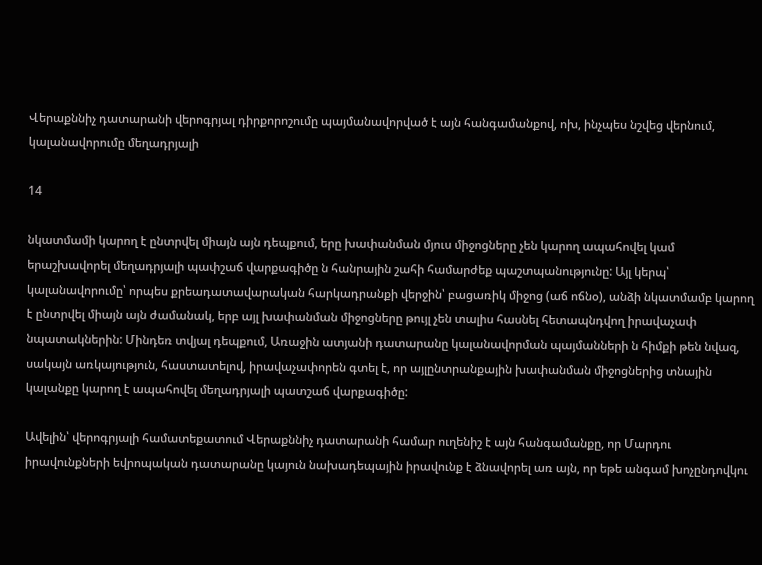Վերաքննիչ դատարանի վերոգրյալ դիրքորոշումը պայմանավորված է այն հանգամանքով, ոխ, ինչպես նշվեց վերնում, կալանավորումը մեղադրյալի

14

նկատմամի կարող է ընտրվել միայն այն դեպքում, երը խափանման մյուս միջոցները չեն կարող ապահովել կամ երաշխավորել մեղադրյալի պափշաճ վարքագիծը ն հանրային շահի համարժեք պաշտպանությունը: Այլ կերպ՝ կալանավորումը՝ որպես քրեադատավարական հարկադրանքի վերջին՝ բացառիկ միջոց (աճ ոճնօ), անձի նկատմամբ կարող է ընտրվել միայն այն ժամանակ, երբ այլ խափանման միջոցները թույլ չեն տալիս հասնել հետապնդվող իրավաչափ նպատակներին: Մինդեռ տվյալ դեպքում, Առաջին ատյանի դատարանը կալանավորման պայմանների ն հիմքի թեն նվազ, սակայն առկայություն, հաստատելով, իրավաչափորեն գտել է, որ այլընտրանքային խափանման միջոցներից տնային կալանքը կարող է ապահովել մեղադրյալի պատշաճ վարքագիծը:

Ավելին՝ վերոգրյալի համատեքատում Վերաքննիչ դատարանի համար ուղենիշ է այն հանգամանքը, որ Մարդու իրավունքների եվրոպական դատարանը կայուն նախադեպային իրավունք է ձնավորել առ այն, որ եթե անգամ խոչընդովկու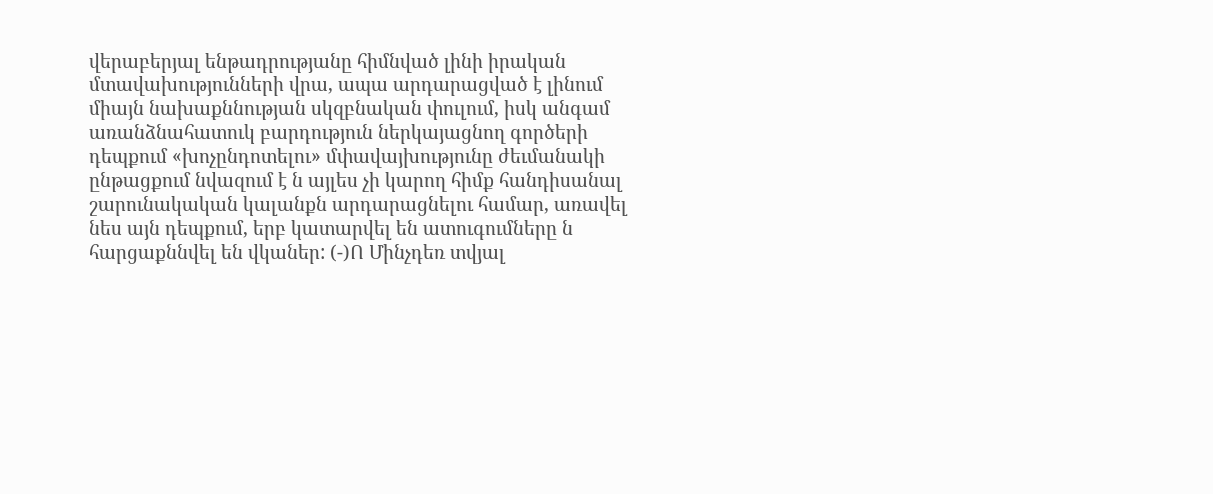վերաբերյալ ենթադրությանը հիմնված լինի իրական մտավախությունների վրա, ապա արդարացված է լինում միայն նախաքննության սկզբնական փուլում, իսկ անգամ առանձնահատուկ բարդություն ներկայացնող գործերի դեպքում «խոչընդոտելու» մփավայխությունը ժեւմանակի ընթացքում նվազում է ն այլես չի կարող հիմք հանդիսանալ շարունակական կալանքն արդարացնելու համար, առավել նես այն դեպքում, երբ կատարվել են ատուգումները ն հարցաքննվել են վկաներ: (-)Ո Մինչդեռ տվյալ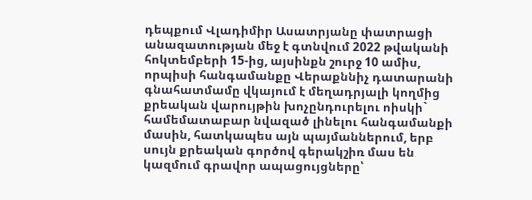դեպքում Վլադիմիր Ասատրյանը փատրացի անազատության մեջ է գտնվում 2022 թվականի հոկտեմբերի 15-ից, այսինքն շուրջ 10 ամիս, որպիսի հանգամանքը Վերաքննիչ դատարանի գնահատմամը վկայում է մեղադրյալի կողմից քրեական վարույթին խոչընդուրելու ոիսկի` համեմատաբար նվազած լինելու հանգամանքի մասին, հատկապես այն պայմաններում, երբ սույն քրեական գործով գերակշիռ մաս են կազմում գրավոր ապացույցները՝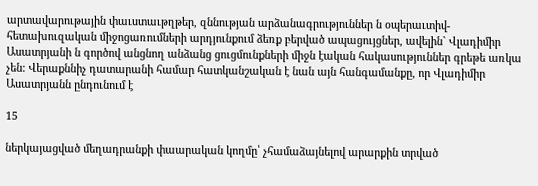արտավարութային փաւստաւթղթեր, զննության արձանագրություններ ն օպերաւտիվ- հետախուզական միջոցառումների արդյունքում ձեռք բերված ապացույցներ, ավելին` Վլադիմիր Ասատրյանի ն գործով անցնող անձանց ցուցմունքների միջն էական հակասություններ գրեթե առկա չեն: Վերաքննիչ դատարանի համար հատկանշական է նան այն հանգամանքը, որ Վլադիմիր Ասատրյանն ընդունում է

15

ներկայացված մեղադրանքի փաարական կողմը՝ չհամաձայնելով արարքին տրված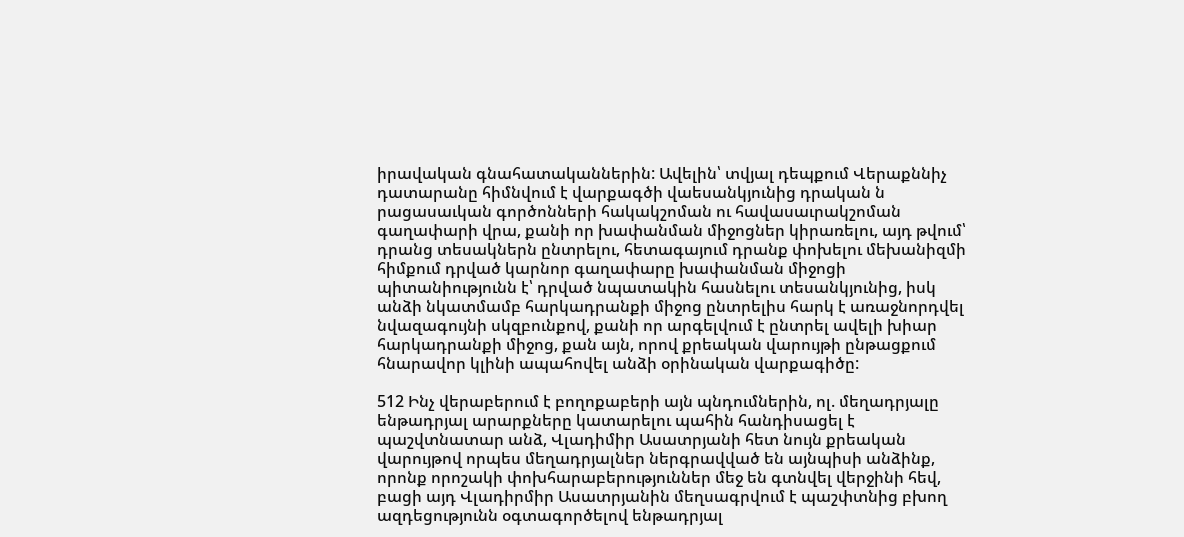իրավական գնահատականներին: Ավելին՝ տվյալ դեպքում Վերաքննիչ դատարանը հիմնվում է վարքագծի վաեսանկյունից դրական ն րացասաւկան գործոնների հակակշոման ու հավասաւրակշոման գաղափարի վրա, քանի որ խափանման միջոցներ կիրառելու, այդ թվում՝ դրանց տեսակներն ընտրելու, հետագայում դրանք փոխելու մեխանիզմի հիմքում դրված կարնոր գաղափարը խափանման միջոցի պիտանիությունն է՝ դրված նպատակին հասնելու տեսանկյունից, իսկ անձի նկատմամբ հարկադրանքի միջոց ընտրելիս հարկ է առաջնորդվել նվազագույնի սկզբունքով, քանի որ արգելվում է ընտրել ավելի խիար հարկադրանքի միջոց, քան այն, որով քրեական վարույթի ընթացքում հնարավոր կլինի ապահովել անձի օրինական վարքագիծը:

512 Ինչ վերաբերում է բողոքաբերի այն պնդումներին, ոլ. մեղադրյալը ենթադրյալ արարքները կատարելու պահին հանդիսացել է պաշվտնատար անձ, Վլադիմիր Ասատրյանի հետ նույն քրեական վարույթով որպես մեղադրյալներ ներգրավված են այնպիսի անձինք, որոնք որոշակի փոխհարաբերություններ մեջ են գտնվել վերջինի հեվ, բացի այդ Վլադիրմիր Ասատրյանին մեղսագրվում է պաշփտնից բխող ազդեցությունն օգտագործելով ենթադրյալ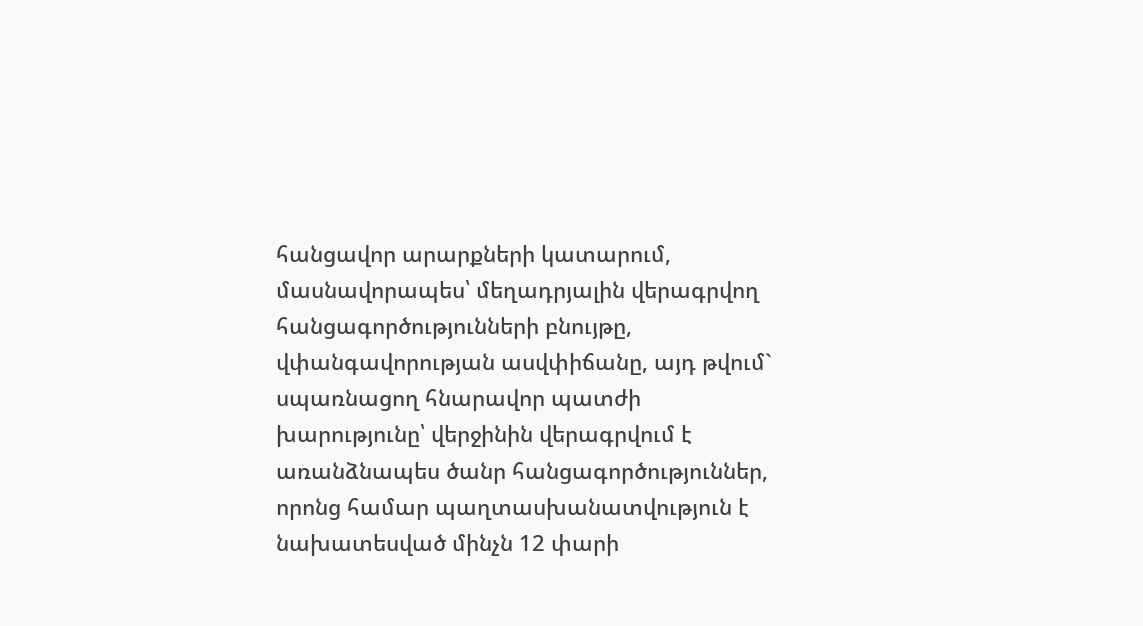հանցավոր արարքների կատարում, մասնավորապես՝ մեղադրյալին վերագրվող հանցագործությունների բնույթը, վփանգավորության ասվփիճանը, այդ թվում` սպառնացող հնարավոր պատժի խարությունը՝ վերջինին վերագրվում է առանձնապես ծանր հանցագործություններ, որոնց համար պաղտասխանատվություն է նախատեսված մինչն 12 փարի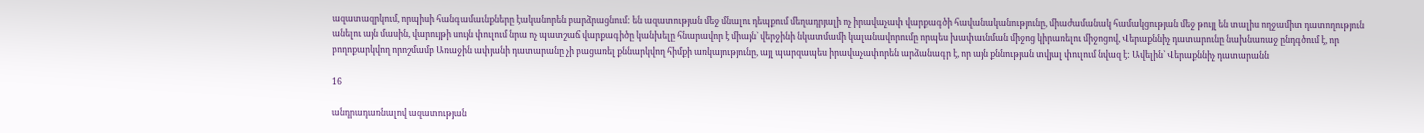ազատազրկում, որպիսի հանգամաւնքները էականորեն բարձրացնում: են ազատության մեջ մնալու դեպքում մեղադրյալի ոչ իրավաչափ վարքագծի հավանականությունը, միաժամանակ համակցության մեջ թույլ են տալիս ողջամիտ դատողություն անելու այն մասին, վարույթի սույն փուլում նրա ոչ պատշաճ վարքագիծը կանխելը հնարավոր է միայն` վերջինի նկատմամի կալանավորումը որպես խափաւնման միջոց կիրառելու միջոցով, Վերաքննիչ դատարունը նախնառաջ ընդգծում է, որ բողոքարկվող որոշմամբ Առաջին ափյանի դատարանը չի բացառել քննարկվող հիմքի առկայությունը, այլ պարզապես իրավաչափորեն արձանագր է, որ այն քննության տվյալ փուլում նվազ է: Ավելին՝ Վերաքննիչ դատարանն

16

անդրադառնալով ազատության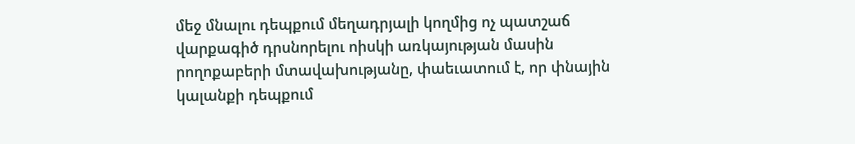մեջ մնալու դեպքում մեղադրյալի կողմից ոչ պատշաճ վարքագիծ դրսնորելու ոիսկի առկայության մասին րողոքաբերի մտավախությանը, փաեւատում է, որ փնային կալանքի դեպքում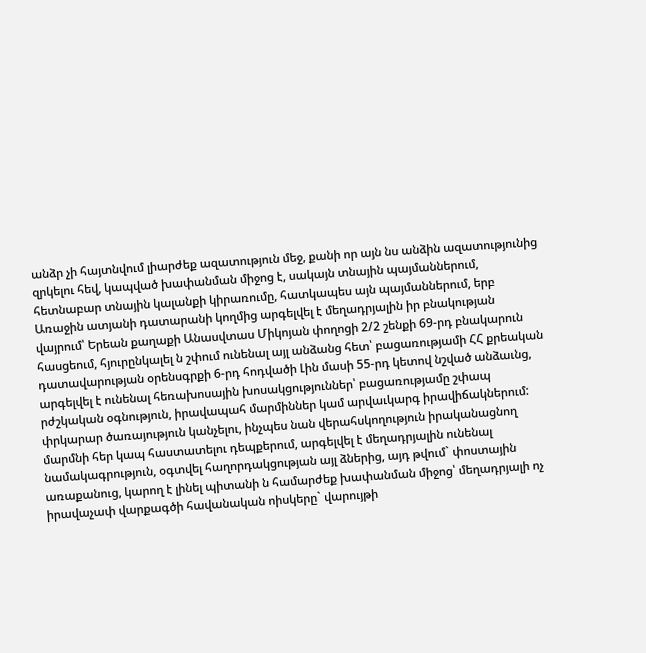անձր չի հայտնվում լիարժեք ազատություն մեջ, քանի որ այն նս անձին ազատությունից զրկելու հեվ, կապված խափանման միջոց է, սակայն տնային պայմաններում, հետնաբար տնային կալանքի կիրառումը, հատկապես այն պայմաններում, երբ Առաջին ատյանի դատարանի կողմից արգելվել է մեղադրյալին իր բնակության վայրում՝ Երեան քաղաքի Անասվտաս Միկոյան փողոցի 2/2 շենքի 69-րդ բնակարուն հասցեում, հյուրընկալել ն շփում ունենալ այլ անձանց հետ՝ բացառությամի ՀՀ քրեական դատավարության օրենսգրքի 6-րդ հոդվածի Լին մասի 55-րդ կետով նշված անձաւնց, արգելվել է ունենալ հեռախոսային խոսակցություններ՝ բացառությամը շփապ րժշկական օգնություն, իրավապահ մարմիններ կամ արվաւկարգ իրավիճակներում: փրկարար ծառայություն կանչելու, ինչպես նան վերահսկողություն իրականացնող մարմնի հեր կապ հաստատելու դեպքերում, արգելվել է մեղադրյալին ունենալ նամակագրություն, օգտվել հաղորդակցության այլ ձներից, այդ թվում` փոստային առաքանուց, կարող է լինել պիտանի ն համարժեք խափանման միջոց՝ մեղադրյալի ոչ իրավաչափ վարքագծի հավանական ոիսկերը` վարույթի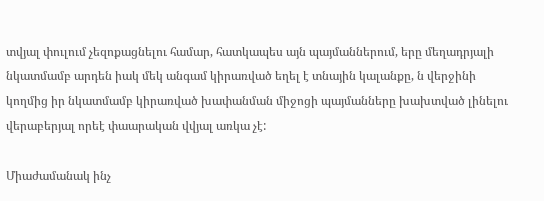տվյալ փուլում չեզոքացնելու համար, հատկապես այն պայմաններում, երը մեղադրյալի նկատմամբ արդեն իակ մեկ անգամ կիրառված եղել է տնային կալանքը, ն վերջինի կողմից իր նկատմամբ կիրառված խափանման միջոցի պայմանները խախտված լինելու վերաբերյալ որեէ փաարական վվյալ առկա չէ:

Միաժամանակ ինչ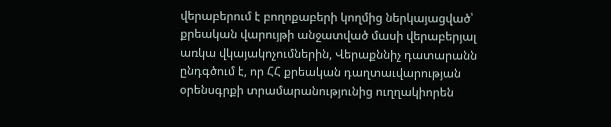վերաբերում է բողոքաբերի կողմից ներկայացված՝ քրեական վարույթի անջատված մասի վերաբերյալ առկա վկայակոչումներին, Վերաքննիչ դատարանն ընդգծում է, որ ՀՀ քրեական դաղտաւվարության օրենսգրքի տրամարանությունից ուղղակիորեն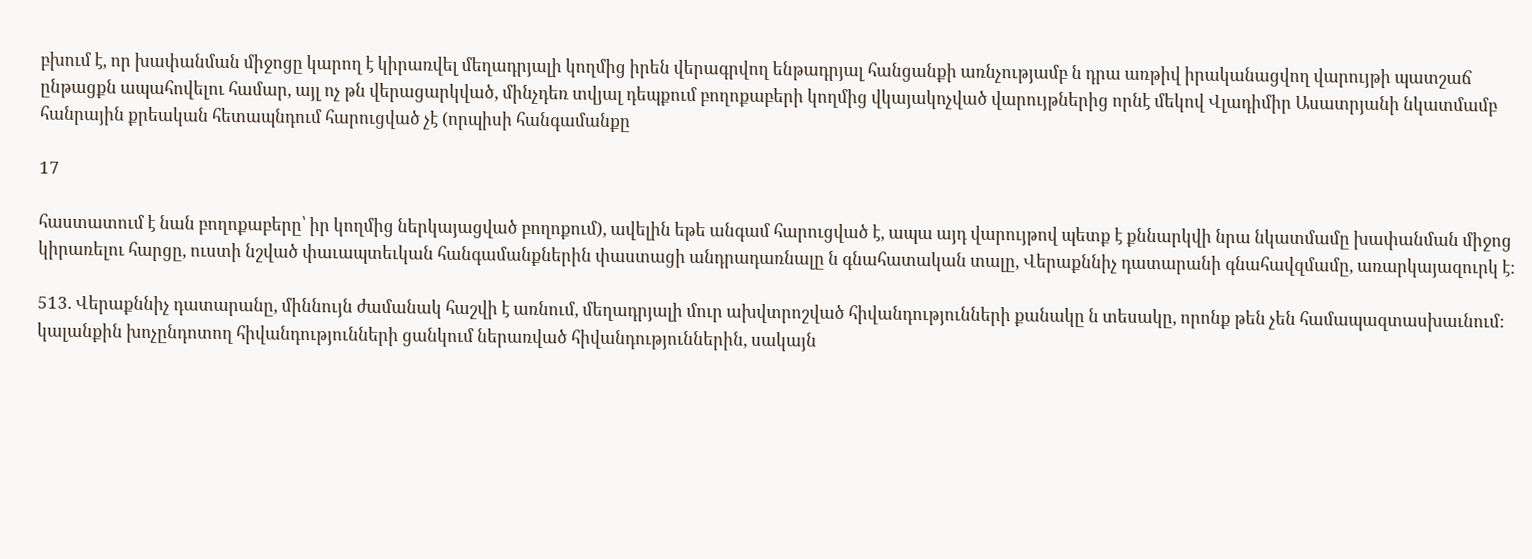բխում է, որ խափանման միջոցը կարող է կիրառվել մեղադրյալի կողմից իրեն վերագրվող ենթադրյալ հանցանքի առնչությամբ ն դրա առթիվ իրականացվող վարույթի պատշաճ ընթացքն ապահովելու համար, այլ ոչ թն վերացարկված, մինչդեռ տվյալ դեպքում բողոքաբերի կողմից վկայակոչված վարույթներից որնէ մեկով Վլադիմիր Ասատրյանի նկատմամբ հանրային քրեական հետապնդում հարուցված չէ (որպիսի հանգամանքը

17

հաստատում է նան բողոքաբերը՝ իր կողմից ներկայացված բողոքում), ավելին եթե անգամ հարուցված է, ապա այդ վարույթով պետք է քննարկվի նրա նկատմամը խափանման միջոց կիրառելու հարցը, ուստի նշված փաւապտեւկան հանգամանքներին փաստացի անդրադառնալը ն գնահատական տալը, Վերաքննիչ դատարանի գնահավզմամը, առարկայազուրկ է:

513. Վերաքննիչ դատարանը, միննույն ժամանակ հաշվի է առնում, մեղադրյալի մուր ախվտրոշված հիվանդությունների քանակը ն տեսակը, որոնք թեն չեն համապազտասխաւնում: կալանքին խոչընդոտող հիվանդությունների ցանկում ներառված հիվանդություններին, սակայն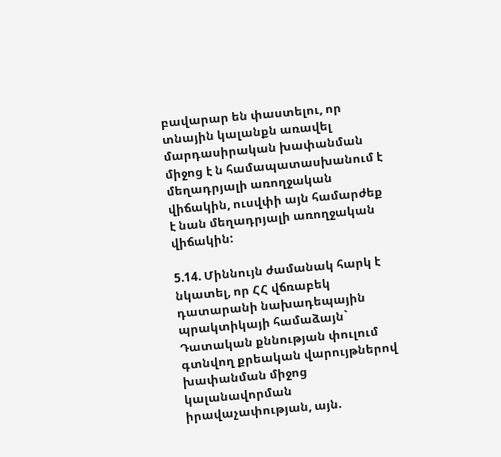բավարար են փաստելու, որ տնային կալանքն առավել մարդասիրական խափանման միջոց է ն համապատասխանում է մեղադրյալի առողջական վիճակին, ուսվփի այն համարժեք է նան մեղադրյալի առողջական վիճակին:

5.14. Միննույն ժամանակ հարկ է նկատել, որ ՀՀ վճռաբեկ դատարանի նախադեպային պրակտիկայի համաձայն` Դատական քննության փուլում գտնվող քրեական վարույթներով խափանման միջոց կալանավորման իրավաչափության, այն.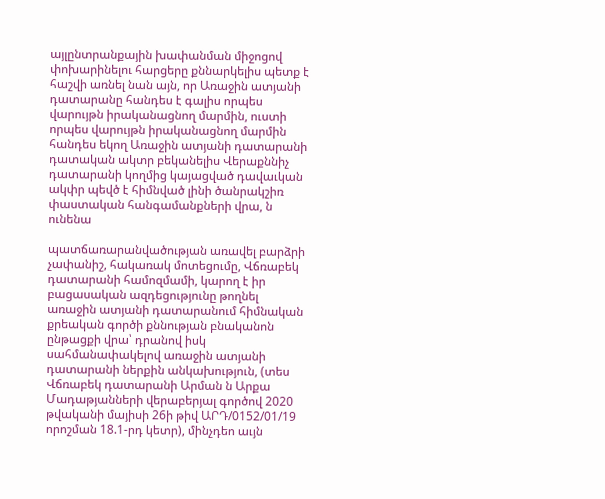այլընտրանքային խափանման միջոցով փոխարինելու հարցերը քննարկելիս պետք է հաշվի առնել նան այն, որ Առաջին ատյանի դատարանը հանդես է գալիս որպես վարույթն իրականացնող մարմին, ուստի որպես վարույթն իրականացնող մարմին հանդես եկող Առաջին ատյանի դատարանի դատական ակտր բեկանելիս Վերաքննիչ դատարանի կողմից կայացված դավաւկան ակփր պեվծ է հիմնված լինի ծանրակշիռ փաստական հանգամանքների վրա, ն ունենա

պատճառարանվածության առավել բարձրի չափանիշ, հակառակ մոտեցումը, Վճռաբեկ դատարանի համոզմամի, կարող է իր բացասական ազդեցությունը թողնել առաջին ատյանի դատարանում հիմնական քրեական գործի քննության բնականոն ընթացքի վրա՝ դրանով իսկ սահմանափակելով առաջին ատյանի դատարանի ներքին անկախություն, (տես Վճռաբեկ դատարանի Արման ն Արքա Մադաթյանների վերաբերյալ գործով 2020 թվականի մայիսի 26ի թիվ ԱՐԴ/0152/01/19 որոշման 18.1-րդ կետր), մինչդեո աւյն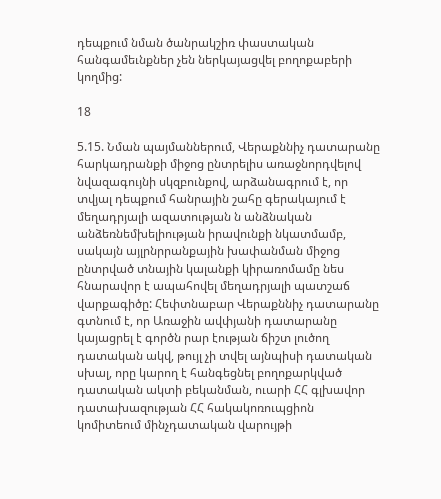դեպքում նման ծանրակշիռ փաստական հանգամեւնքներ չեն ներկայացվել բողոքաբերի կողմից:

18

5.15. Նման պայմաններում, Վերաքննիչ դատարանը հարկադրանքի միջոց ընտրելիս առաջնորդվելով նվազագույնի սկզբունքով, արձանագրում է, որ տվյալ դեպքում հանրային շահը գերակայում է մեղադրյալի ազատության ն անձնական անձեռնեմխելիության իրավունքի նկատմամբ, սակայն այլրնրրանքային խափանման միջոց ընտրված տնային կալանքի կիրառոմամը նես հնարավոր է ապահովել մեղադրյալի պատշաճ վարքագիծը: Հեփտնաբար Վերաքննիչ դատարանը գտնում է, որ Առաջին ավփյանի դատարանը կայացրել է գործն րար էության ճիշտ լուծող դատական ակվ, թույլ չի տվել այնպիսի դատական սխալ, որը կարող է հանգեցնել բողոքարկված դատական ակտի բեկանման, ուարի ՀՀ գլխավոր դատախազության ՀՀ հակակոռուպցիոն կոմիտեում մինչդատական վարույթի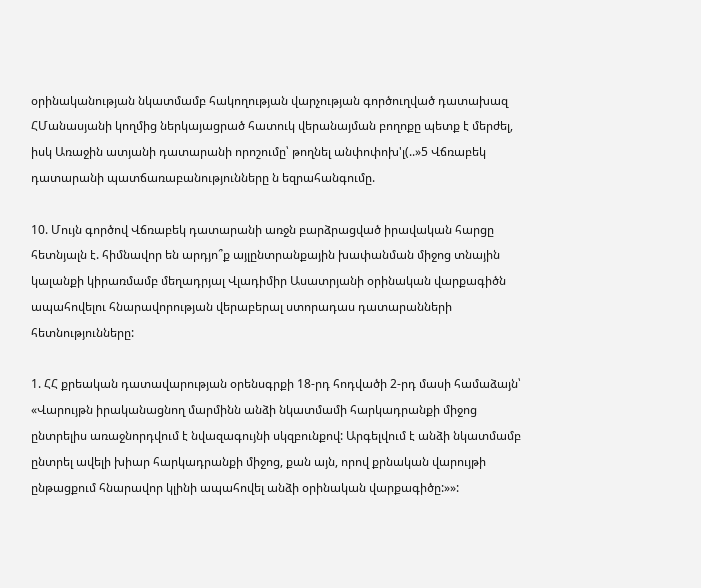օրինականության նկատմամբ հակողության վարչության գործուղված դատախազ ՀՄանասյանի կողմից ներկայացրած հատուկ վերանայման բողոքը պետք է մերժել, իսկ Առաջին ատյանի դատարանի որոշումը՝ թողնել անփոփոխ'լ(..»5 Վճռաբեկ դատարանի պատճառաբանությունները ն եզրահանգումը.

10. Մույն գործով Վճռաբեկ դատարանի առջն բարձրացված իրավական հարցը հետնյալն է. հիմնավոր են արդյո՞ք այլընտրանքային խափանման միջոց տնային կալանքի կիրառմամբ մեղադրյալ Վլադիմիր Ասատրյանի օրինական վարքագիծն ապահովելու հնարավորության վերաբերալ ստորադաս դատարանների հետնությունները:

1. ՀՀ քրեական դատավարության օրենսգրքի 18-րդ հոդվածի 2-րդ մասի համաձայն՝ «Վարույթն իրականացնող մարմինն անձի նկատմամի հարկադրանքի միջոց ընտրելիս առաջնորդվում է նվազագույնի սկզբունքով: Արգելվում է անձի նկատմամբ ընտրել ավելի խիար հարկադրանքի միջոց, քան այն, որով քրնական վարույթի ընթացքում հնարավոր կլինի ապահովել անձի օրինական վարքագիծը:»»: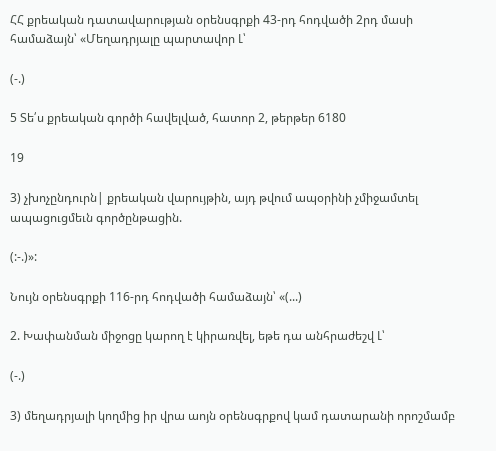ՀՀ քրեական դատավարության օրենսգրքի 43-րդ հոդվածի 2րդ մասի համաձայն՝ «Մեղադրյալը պարտավոր Լ՝

(-.)

5 Տե՛ս քրեական գործի հավելված, հատոր 2, թերթեր 6180

19

3) չխոչընդուրն| քրեական վարույթին, այդ թվում ապօրինի չմիջամտել ապացուցմեւն գործընթացին.

(:-.)»:

Նույն օրենսգրքի 116-րդ հոդվածի համաձայն՝ «(...)

2. Խափանման միջոցը կարող է կիրառվել, եթե դա անհրաժեշվ Լ՝

(-.)

3) մեղադրյալի կողմից իր վրա աոյն օրենսգրքով կամ դատարանի որոշմամբ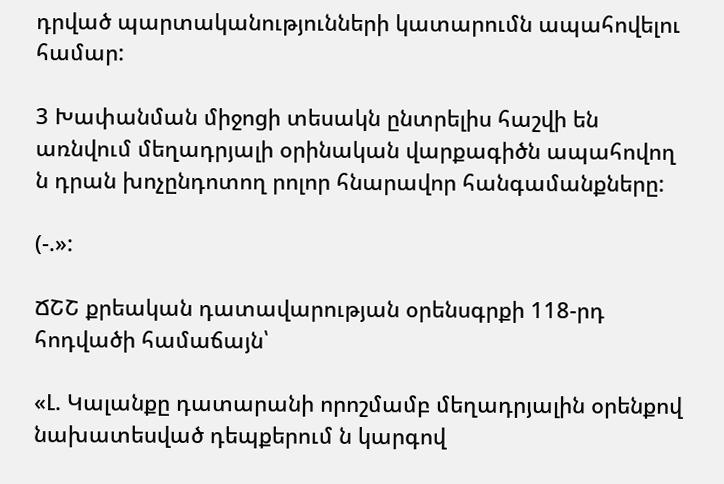դրված պարտականությունների կատարումն ապահովելու համար:

3 Խափանման միջոցի տեսակն ընտրելիս հաշվի են առնվում մեղադրյալի օրինական վարքագիծն ապահովող ն դրան խոչընդոտող րոլոր հնարավոր հանգամանքները:

(-.»:

ՃՇՇ քրեական դատավարության օրենսգրքի 118-րդ հոդվածի համաճայն՝

«Լ. Կալանքը դատարանի որոշմամբ մեղադրյալին օրենքով նախատեսված դեպքերում ն կարգով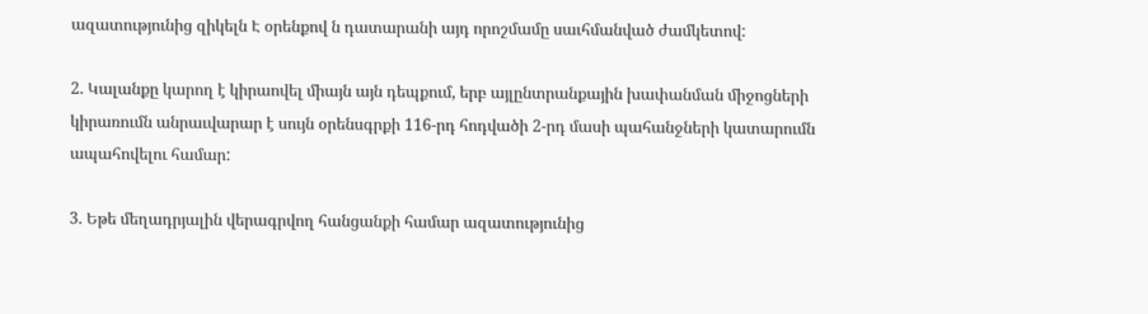ազատությունից զիկելն Է օրենքով ն դատարանի այդ որոշմամը սաւհմանված ժամկետով:

2. Կալանքը կարող է կիրաովել միայն այն դեպքում, երբ այլընտրանքային խափանման միջոցների կիրառումն անրաւվարար է սույն օրենսգրքի 116-րդ հոդվածի 2-րդ մասի պահանջների կատարումն ապահովելու համար:

3. Եթե մեղադրյալին վերագրվող հանցանքի համար ազատությունից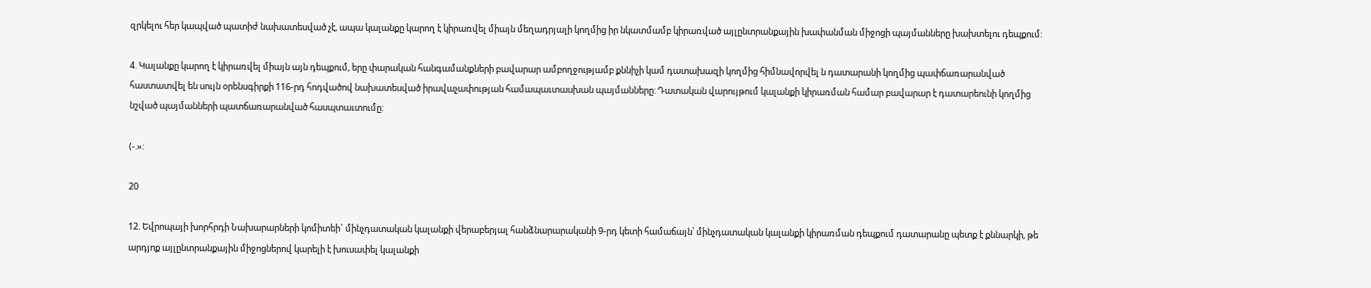զրկելու հեր կապված պատիժ նախատեսված չէ, ապա կալանքը կարող է կիրառվել միայն մեղադրյալի կողմից իր նկատմամբ կիրառված այլընտրանքային խափանման միջոցի պայմանները խախտելու դեպքում:

4. Կալանքը կարող է կիրառվել միայն այն դեպքում, երը փարական հանգամանքների բավարար ամբողջությամբ քննիչի կամ դատախազի կողմից հիմնավորվել ն դատարանի կողմից պափճառարանված հաստատվել են սույն օրենսգիրքի 116-րդ հոդվածով նախատեսված իրավաչափության համապաւտասխան պայմանները: Դատական վարույթում կալանքի կիրառման համար բավարար է դատարեունի կողմից նշված պայմանների պատճառարանված հասպտաւտումը:

(-.»:

20

12. Եվրոպայի խորհրդի Նախարարների կոմիտեի` մինչդատական կալանքի վերաբերյալ հանձնարարականի 9-րդ կետի համաճայն՝ մինչդատական կալանքի կիրառման դեպքում դատարանը պետք է քննարկի, թե արդյոք այլընտրանքային միջոցներով կարելի է խուսափել կալանքի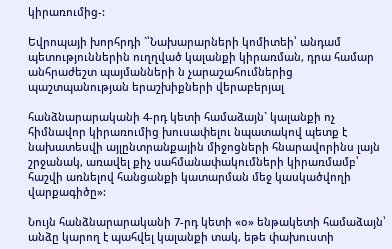կիրառումից-:

Եվրոպայի խորհրդի `՝Նախարարների կոմիտեի՝ անդամ պետություններին ուղղված կալանքի կիրառման, դրա համար անհրաժեշտ պայմանների ն չարաշահումներից պաշտպանության երաշխիքների վերաբերյալ

հանձնարարականի 4-րդ կետի համաձայն` կալանքի ոչ հիմնավոր կիրառումից խուսափելու նպատակով պետք է նախատեսվի այլընտրանքային միջոցների հնարավորինս լայն շրջանակ, առավել քիչ սահմանափակումների կիրառմամբ՝ հաշվի առնելով հանցանքի կատարման մեջ կասկածվողի վարքագիծը»:

Նույն հանձնարարականի 7-րդ կետի «օ» ենթակետի համաձայն՝ անձը կարող է պահվել կալանքի տակ, եթե փախուստի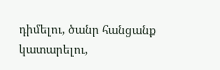դիմելու, ծանր հանցանք կատարելու,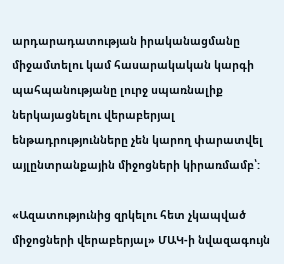արդարադատության իրականացմանը միջամտելու կամ հասարակական կարգի պահպանությանը լուրջ սպառնալիք ներկայացնելու վերաբերյալ ենթադրությունները չեն կարող փարատվել այլընտրանքային միջոցների կիրառմամբ՝:

«Ազատությունից զրկելու հետ չկապված միջոցների վերաբերյալ» ՄԱԿ-ի նվազագույն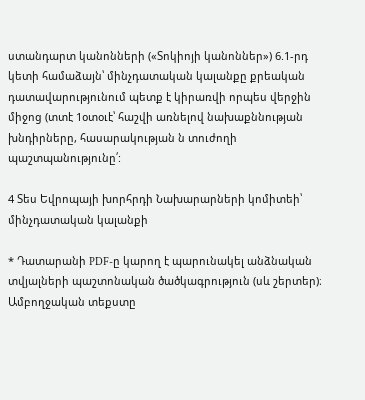ստանդարտ կանոնների («Տոկիոյի կանոններ») 6.1-րդ կետի համաձայն՝ մինչդատական կալանքը քրեական դատավարությունում պետք է կիրառվի որպես վերջին միջոց (տտէ 1օտօւէ՝ հաշվի առնելով նախաքննության խնդիրները, հասարակության ն տուժողի պաշտպանությունը՛:

4 Տես Եվրոպայի խորհրդի Նախարարների կոմիտեի՝ մինչդատական կալանքի

* Դատարանի PDF-ը կարող է պարունակել անձնական տվյալների պաշտոնական ծածկագրություն (սև շերտեր)։ Ամբողջական տեքստը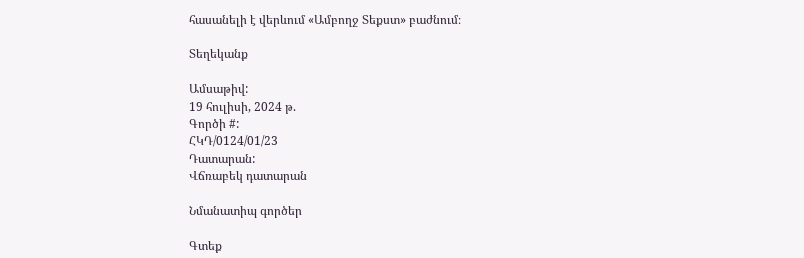հասանելի է վերևում «Ամբողջ Տեքստ» բաժնում։

Տեղեկանք

Ամսաթիվ:
19 հուլիսի, 2024 թ.
Գործի #:
ՀԿԴ/0124/01/23
Դատարան:
Վճռաբեկ դատարան

Նմանատիպ գործեր

Գտեք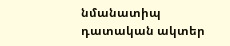նմանատիպ դատական ակտեր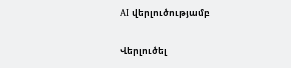AI վերլուծությամբ

Վերլուծել